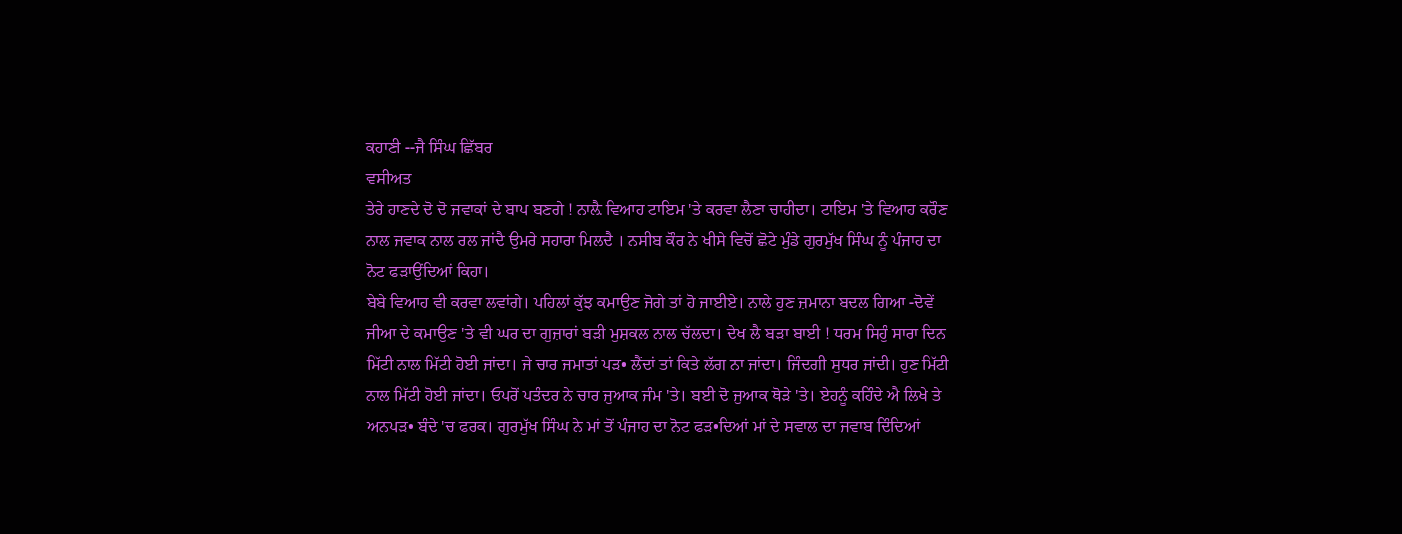ਕਹਾਣੀ --ਜੈ ਸਿੰਘ ਛਿੱਬਰ
ਵਸੀਅਤ
ਤੇਰੇ ਹਾਣਦੇ ਦੋ ਦੋ ਜਵਾਕਾਂ ਦੇ ਬਾਪ ਬਣਗੇ ! ਨਾਲ਼ੈ ਵਿਆਹ ਟਾਇਮ 'ਤੇ ਕਰਵਾ ਲੈਣਾ ਚਾਹੀਦਾ। ਟਾਇਮ 'ਤੇ ਵਿਆਹ ਕਰੌਣ ਨਾਲ ਜਵਾਕ ਨਾਲ ਰਲ ਜਾਂਦੈ ਉਮਰੇ ਸਹਾਰਾ ਮਿਲਦੈ । ਨਸੀਬ ਕੌਰ ਨੇ ਖੀਸੇ ਵਿਚੋਂ ਛੋਟੇ ਮੁੰਡੇ ਗੁਰਮੁੱਖ ਸਿੰਘ ਨੂੰ ਪੰਜਾਹ ਦਾ ਨੋਟ ਫੜਾਉਂਦਿਆਂ ਕਿਹਾ।
ਬੇਬੇ ਵਿਆਹ ਵੀ ਕਰਵਾ ਲਵਾਂਗੇ। ਪਹਿਲਾਂ ਕੁੱਝ ਕਮਾਉਣ ਜੋਗੇ ਤਾਂ ਹੋ ਜਾਈਏ। ਨਾਲੇ ਹੁਣ ਜ਼ਮਾਨਾ ਬਦਲ ਗਿਆ -ਦੋਵੇਂ ਜੀਆ ਦੇ ਕਮਾਉਣ 'ਤੇ ਵੀ ਘਰ ਦਾ ਗੁਜ਼ਾਰਾਂ ਬੜੀ ਮੁਸ਼ਕਲ ਨਾਲ ਚੱਲਦਾ। ਦੇਖ ਲੈ ਬੜਾ ਬਾਈ ! ਧਰਮ ਸਿਹੁੰ ਸਾਰਾ ਦਿਨ ਮਿੱਟੀ ਨਾਲ ਮਿੱਟੀ ਹੋਈ ਜਾਂਦਾ। ਜੇ ਚਾਰ ਜਮਾਤਾਂ ਪੜ• ਲੈਂਦਾਂ ਤਾਂ ਕਿਤੇ ਲੱਗ ਨਾ ਜਾਂਦਾ। ਜਿੰਦਗੀ ਸੁਧਰ ਜਾਂਦੀ। ਹੁਣ ਮਿੱਟੀ ਨਾਲ ਮਿੱਟੀ ਹੋਈ ਜਾਂਦਾ। ਓਪਰੋਂ ਪਤੰਦਰ ਨੇ ਚਾਰ ਜੁਆਕ ਜੰਮ 'ਤੇ। ਬਈ ਦੋ ਜੁਆਕ ਥੋੜੇ 'ਤੇ। ਏਹਨੂੰ ਕਹਿੰਦੇ ਐ ਲਿਖੇ ਤੇ ਅਨਪੜ• ਬੰਦੇ 'ਚ ਫਰਕ। ਗੁਰਮੁੱਖ ਸਿੰਘ ਨੇ ਮਾਂ ਤੋਂ ਪੰਜਾਹ ਦਾ ਨੋਟ ਫੜ•ਦਿਆਂ ਮਾਂ ਦੇ ਸਵਾਲ ਦਾ ਜਵਾਬ ਦਿੰਦਿਆਂ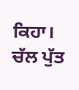ਕਿਹਾ।
ਚੱਲ ਪੁੱਤ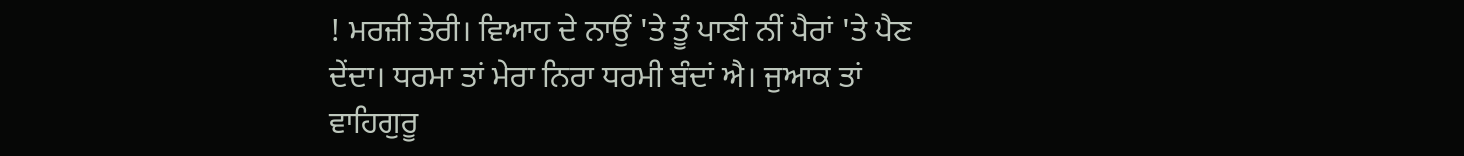! ਮਰਜ਼ੀ ਤੇਰੀ। ਵਿਆਹ ਦੇ ਨਾਉਂ 'ਤੇ ਤੂੰ ਪਾਣੀ ਨੀਂ ਪੈਰਾਂ 'ਤੇ ਪੈਣ ਦੇਂਦਾ। ਧਰਮਾ ਤਾਂ ਮੇਰਾ ਨਿਰਾ ਧਰਮੀ ਬੰਦਾਂ ਐ। ਜੁਆਕ ਤਾਂ ਵਾਹਿਗੁਰੂ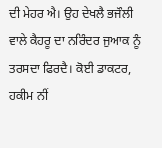ਦੀ ਮੇਹਰ ਐ। ਉਹ ਦੇਖਲੈ ਭਜੌਲੀ ਵਾਲੇ ਕੈਹਰੂ ਦਾ ਨਰਿੰਦਰ ਜੁਆਕ ਨੂੰ ਤਰਸਦਾ ਫਿਰਦੈ। ਕੋਈ ਡਾਕਟਰ, ਹਕੀਮ ਨੀਂ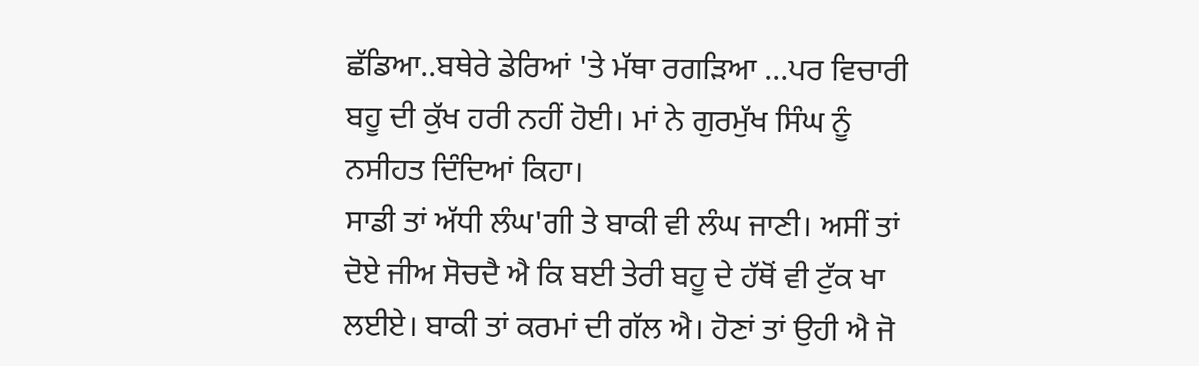ਛੱਡਿਆ..ਬਥੇਰੇ ਡੇਰਿਆਂ 'ਤੇ ਮੱਥਾ ਰਗੜਿਆ …ਪਰ ਵਿਚਾਰੀ ਬਹੂ ਦੀ ਕੁੱਖ ਹਰੀ ਨਹੀਂ ਹੋਈ। ਮਾਂ ਨੇ ਗੁਰਮੁੱਖ ਸਿੰਘ ਨੂੰ ਨਸੀਹਤ ਦਿੰਦਿਆਂ ਕਿਹਾ।
ਸਾਡੀ ਤਾਂ ਅੱਧੀ ਲੰਘ'ਗੀ ਤੇ ਬਾਕੀ ਵੀ ਲੰਘ ਜਾਣੀ। ਅਸੀਂ ਤਾਂ ਦੋਏ ਜੀਅ ਸੋਚਦੈ ਐ ਕਿ ਬਈ ਤੇਰੀ ਬਹੂ ਦੇ ਹੱਥੋਂ ਵੀ ਟੁੱਕ ਖਾ ਲਈਏ। ਬਾਕੀ ਤਾਂ ਕਰਮਾਂ ਦੀ ਗੱਲ ਐ। ਹੋਣਾਂ ਤਾਂ ਉਹੀ ਐ ਜੋ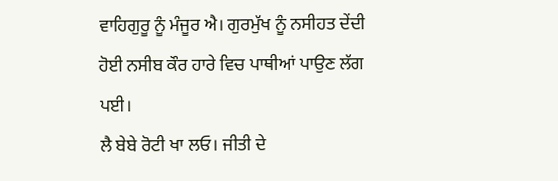ਵਾਹਿਗੁਰੂ ਨੂੰ ਮੰਜੂਰ ਐ। ਗੁਰਮੁੱਖ ਨੂੰ ਨਸੀਹਤ ਦੇਂਦੀ ਹੋਈ ਨਸੀਬ ਕੌਰ ਹਾਰੇ ਵਿਚ ਪਾਥੀਆਂ ਪਾਉਣ ਲੱਗ ਪਈ।
ਲੈ ਬੇਬੇ ਰੋਟੀ ਖਾ ਲਓ। ਜੀਤੀ ਦੇ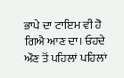ਭਾਪੇ ਦਾ ਟਾਇਮ ਵੀ ਹੋ ਗਿਐ ਆਣ ਦਾ। ਓਹਦੇ ਔਣ ਤੋਂ ਪਹਿਲਾਂ ਪਹਿਲਾਂ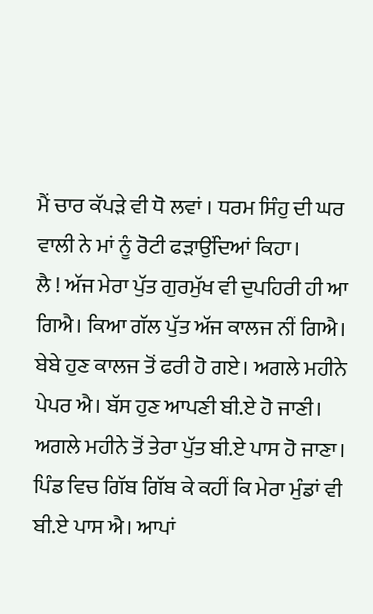ਮੈਂ ਚਾਰ ਕੱਪੜੇ ਵੀ ਧੋ ਲਵਾਂ । ਧਰਮ ਸਿੰਹੁ ਦੀ ਘਰ ਵਾਲੀ ਨੇ ਮਾਂ ਨੂੰ ਰੋਟੀ ਫੜਾਉਂਦਿਆਂ ਕਿਹਾ।
ਲੈ ! ਅੱਜ ਮੇਰਾ ਪੁੱਤ ਗੁਰਮੁੱਖ ਵੀ ਦੁਪਹਿਰੀ ਹੀ ਆ ਗਿਐ। ਕਿਆ ਗੱਲ ਪੁੱਤ ਅੱਜ ਕਾਲਜ ਨੀਂ ਗਿਐ। ਬੇਬੇ ਹੁਣ ਕਾਲਜ ਤੋਂ ਫਰੀ ਹੋ ਗਏ। ਅਗਲੇ ਮਹੀਨੇ ਪੇਪਰ ਐ। ਬੱਸ ਹੁਣ ਆਪਣੀ ਬੀ.ਏ ਹੋ ਜਾਣੀ। ਅਗਲੇ ਮਹੀਨੇ ਤੋਂ ਤੇਰਾ ਪੁੱਤ ਬੀ.ਏ ਪਾਸ ਹੋ ਜਾਣਾ। ਪਿੰਡ ਵਿਚ ਗਿੱਬ ਗਿੱਬ ਕੇ ਕਹੀਂ ਕਿ ਮੇਰਾ ਮੁੰਡਾਂ ਵੀ ਬੀ.ਏ ਪਾਸ ਐ। ਆਪਾਂ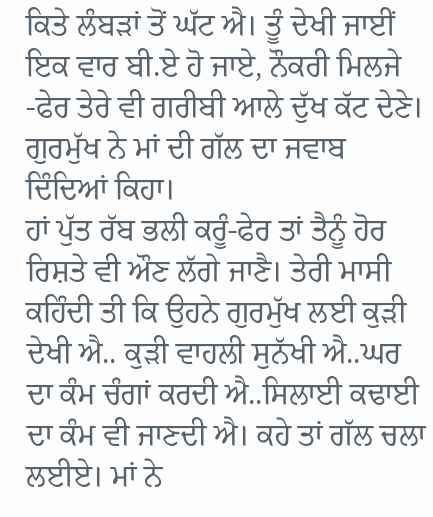ਕਿਤੇ ਲੰਬੜਾਂ ਤੋਂ ਘੱਟ ਐ। ਤੂੰ ਦੇਖੀ ਜਾਈਂ ਇਕ ਵਾਰ ਬੀ.ਏ ਹੋ ਜਾਏ, ਨੌਕਰੀ ਮਿਲਜੇ -ਫੇਰ ਤੇਰੇ ਵੀ ਗਰੀਬੀ ਆਲੇ ਦੁੱਖ ਕੱਟ ਦੇਣੇ। ਗੁਰਮੁੱਖ ਨੇ ਮਾਂ ਦੀ ਗੱਲ ਦਾ ਜਵਾਬ ਦਿੰਦਿਆਂ ਕਿਹਾ।
ਹਾਂ ਪੁੱਤ ਰੱਬ ਭਲੀ ਕਰੂੰ-ਫੇਰ ਤਾਂ ਤੈਨੂੰ ਹੋਰ ਰਿਸ਼ਤੇ ਵੀ ਔਣ ਲੱਗੇ ਜਾਣੈ। ਤੇਰੀ ਮਾਸੀ ਕਹਿੰਦੀ ਤੀ ਕਿ ਉਹਨੇ ਗੁਰਮੁੱਖ ਲਈ ਕੁੜੀ ਦੇਖੀ ਐ.. ਕੁੜੀ ਵਾਹਲੀ ਸੁਨੱਖੀ ਐ..ਘਰ ਦਾ ਕੰਮ ਚੰਗਾਂ ਕਰਦੀ ਐ..ਸਿਲਾਈ ਕਢਾਈ ਦਾ ਕੰਮ ਵੀ ਜਾਣਦੀ ਐ। ਕਹੇ ਤਾਂ ਗੱਲ ਚਲਾ ਲਈਏ। ਮਾਂ ਨੇ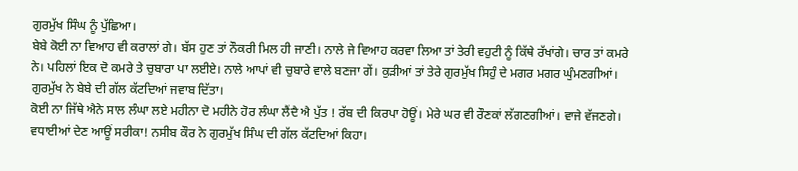ਗੁਰਮੁੱਖ ਸਿੰਘ ਨੂੰ ਪੁੱਛਿਆ।
ਬੇਬੇ ਕੋਈ ਨਾ ਵਿਆਹ ਵੀ ਕਰਾਲਾਂ ਗੇ। ਬੱਸ ਹੁਣ ਤਾਂ ਨੌਕਰੀ ਮਿਲ ਹੀ ਜਾਣੀ। ਨਾਲੇ ਜੇ ਵਿਆਹ ਕਰਵਾ ਲਿਆ ਤਾਂ ਤੇਰੀ ਵਹੁਟੀ ਨੂੰ ਕਿੱਥੇ ਰੱਖਾਂਗੇ। ਚਾਰ ਤਾਂ ਕਮਰੇ ਨੇ। ਪਹਿਲਾਂ ਇਕ ਦੋ ਕਮਰੇ ਤੇ ਚੁਬਾਰਾ ਪਾ ਲਈਏ। ਨਾਲੇ ਆਪਾਂ ਵੀ ਚੁਬਾਰੇ ਵਾਲੇ ਬਣਜਾ ਗੇਂ। ਕੁੜੀਆਂ ਤਾਂ ਤੇਰੇ ਗੁਰਮੁੱਖ ਸਿਹੁੰ ਦੇ ਮਗਰ ਮਗਰ ਘੁੰਮਣਗੀਆਂ। ਗੁਰਮੁੱਖ ਨੇ ਬੇਬੇ ਦੀ ਗੱਲ ਕੱਟਦਿਆਂ ਜਵਾਬ ਦਿੱਤਾ।
ਕੋਈ ਨਾ ਜਿੱਥੇ ਐਨੇ ਸਾਲ ਲੰਘਾ ਲਏ ਮਹੀਨਾ ਦੋ ਮਹੀਨੇ ਹੋਰ ਲੰਘਾ ਲੈਂਦੈ ਐ ਪੁੱਤ ! ਰੱਬ ਦੀ ਕਿਰਪਾ ਹੋਊਂ। ਮੇਰੇ ਘਰ ਵੀ ਰੌਣਕਾਂ ਲੱਗਣਗੀਆਂ। ਵਾਜੇ ਵੱਜਣਗੇ। ਵਧਾਈਆਂ ਦੇਣ ਆਊਂ ਸਰੀਕਾ! ਨਸੀਬ ਕੌਰ ਨੇ ਗੁਰਮੁੱਖ ਸਿੰਘ ਦੀ ਗੱਲ ਕੱਟਦਿਆਂ ਕਿਹਾ।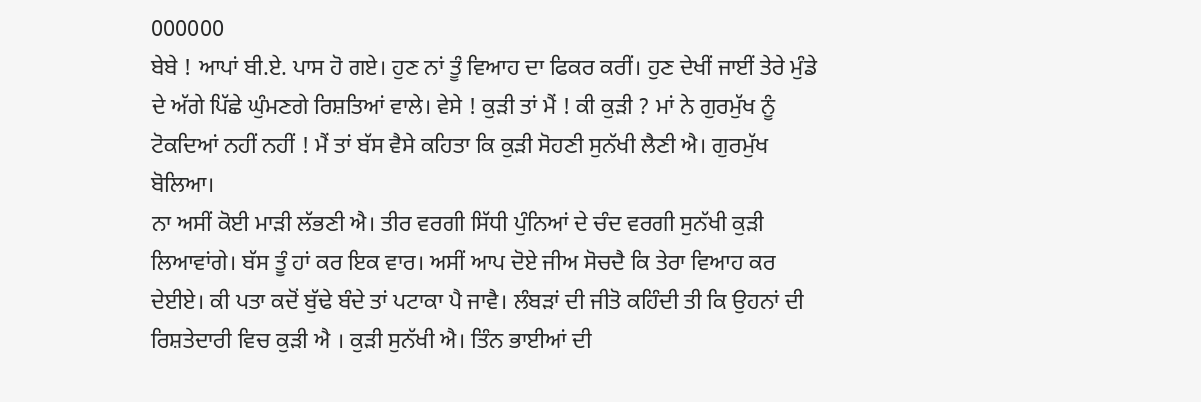000000
ਬੇਬੇ ! ਆਪਾਂ ਬੀ.ਏ. ਪਾਸ ਹੋ ਗਏ। ਹੁਣ ਨਾਂ ਤੂੰ ਵਿਆਹ ਦਾ ਫਿਕਰ ਕਰੀਂ। ਹੁਣ ਦੇਖੀਂ ਜਾਈਂ ਤੇਰੇ ਮੁੰਡੇ ਦੇ ਅੱਗੇ ਪਿੱਛੇ ਘੁੰਮਣਗੇ ਰਿਸ਼ਤਿਆਂ ਵਾਲੇ। ਵੇਸੇ ! ਕੁੜੀ ਤਾਂ ਮੈਂ ! ਕੀ ਕੁੜੀ ? ਮਾਂ ਨੇ ਗੁਰਮੁੱਖ ਨੂੰ ਟੋਕਦਿਆਂ ਨਹੀਂ ਨਹੀਂ ! ਮੈਂ ਤਾਂ ਬੱਸ ਵੈਸੇ ਕਹਿਤਾ ਕਿ ਕੁੜੀ ਸੋਹਣੀ ਸੁਨੱਖੀ ਲੈਣੀ ਐ। ਗੁਰਮੁੱਖ ਬੋਲਿਆ।
ਨਾ ਅਸੀਂ ਕੋਈ ਮਾੜੀ ਲੱਭਣੀ ਐ। ਤੀਰ ਵਰਗੀ ਸਿੱਧੀ ਪੁੰਨਿਆਂ ਦੇ ਚੰਦ ਵਰਗੀ ਸੁਨੱਖੀ ਕੁੜੀ ਲਿਆਵਾਂਗੇ। ਬੱਸ ਤੂੰ ਹਾਂ ਕਰ ਇਕ ਵਾਰ। ਅਸੀਂ ਆਪ ਦੋਏ ਜੀਅ ਸੋਚਦੈ ਕਿ ਤੇਰਾ ਵਿਆਹ ਕਰ ਦੇਈਏ। ਕੀ ਪਤਾ ਕਦੋਂ ਬੁੱਢੇ ਬੰਦੇ ਤਾਂ ਪਟਾਕਾ ਪੈ ਜਾਵੈ। ਲੰਬੜਾਂ ਦੀ ਜੀਤੋ ਕਹਿੰਦੀ ਤੀ ਕਿ ਉਹਨਾਂ ਦੀ ਰਿਸ਼ਤੇਦਾਰੀ ਵਿਚ ਕੁੜੀ ਐ । ਕੁੜੀ ਸੁਨੱਖੀ ਐ। ਤਿੰਨ ਭਾਈਆਂ ਦੀ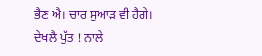ਭੈਣ ਐ। ਚਾਰ ਸੁਆੜ ਵੀ ਹੈਗੇ। ਦੇਖਲੈ ਪੁੱਤ ! ਨਾਲੇ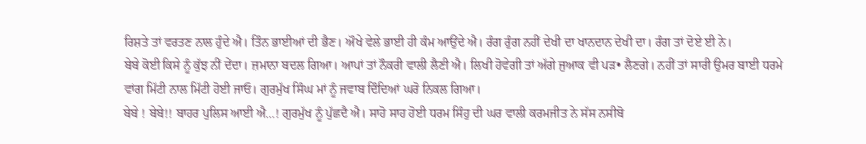ਰਿਸ਼ਤੇ ਤਾਂ ਵਰਤਣ ਨਾਲ ਹੁੰਦੇ ਐ। ਤਿੰਨ ਭਾਈਆਂ ਦੀ ਭੈਣ। ਔਖੇ ਵੇਲੇ ਭਾਈ ਹੀ ਕੰਮ ਆਉਂਦੇ ਐ। ਰੰਗ ਰੁੰਗ ਨਹੀਂ ਦੇਖੀ ਦਾ ਖਾਨਦਾਨ ਦੇਖੀ ਦਾ। ਰੰਗ ਤਾਂ ਦੋਏ ਈ ਨੇ।
ਬੇਬੇ ਕੋਈ ਕਿਸੇ ਨੂੰ ਕੁੱਝ ਨੀਂ ਦੇਂਦਾ। ਜ਼ਮਾਨਾ ਬਦਲ ਗਿਆ। ਆਪਾਂ ਤਾਂ ਨੌਕਰੀ ਵਾਲੀ ਲੈਣੀ ਐ। ਲਿਖੀ ਹੋਵੇਗੀ ਤਾਂ ਅੱਗੇ ਜੁਆਕ ਵੀ ਪੜ• ਲੈਣਗੇ। ਨਹੀਂ ਤਾਂ ਸਾਰੀ ਉਮਰ ਬਾਈ ਧਰਮੇ ਵਾਂਗ ਮਿੱਟੀ ਨਾਲ ਮਿੱਟੀ ਹੋਈ ਜਾਓ। ਗੁਰਮੁੱਖ ਸਿੰਘ ਮਾਂ ਨੂੰ ਜਵਾਬ ਦਿੰਦਿਆਂ ਘਰੋ ਨਿਕਲ ਗਿਆ।
ਬੇਬੇ ! ਬੇਬੇ!! ਬਾਹਰ ਪੁਲਿਸ ਆਈ ਐ…! ਗੁਰਮੁੱਖ ਨੂੰ ਪੁੱਛਦੈ ਐ। ਸਾਹੋ ਸਾਹ ਹੋਈ ਧਰਮ ਸਿੰਹੁ ਦੀ ਘਰ ਵਾਲੀ ਕਰਮਜੀਤ ਨੇ ਸੱਸ ਨਸੀਬੋ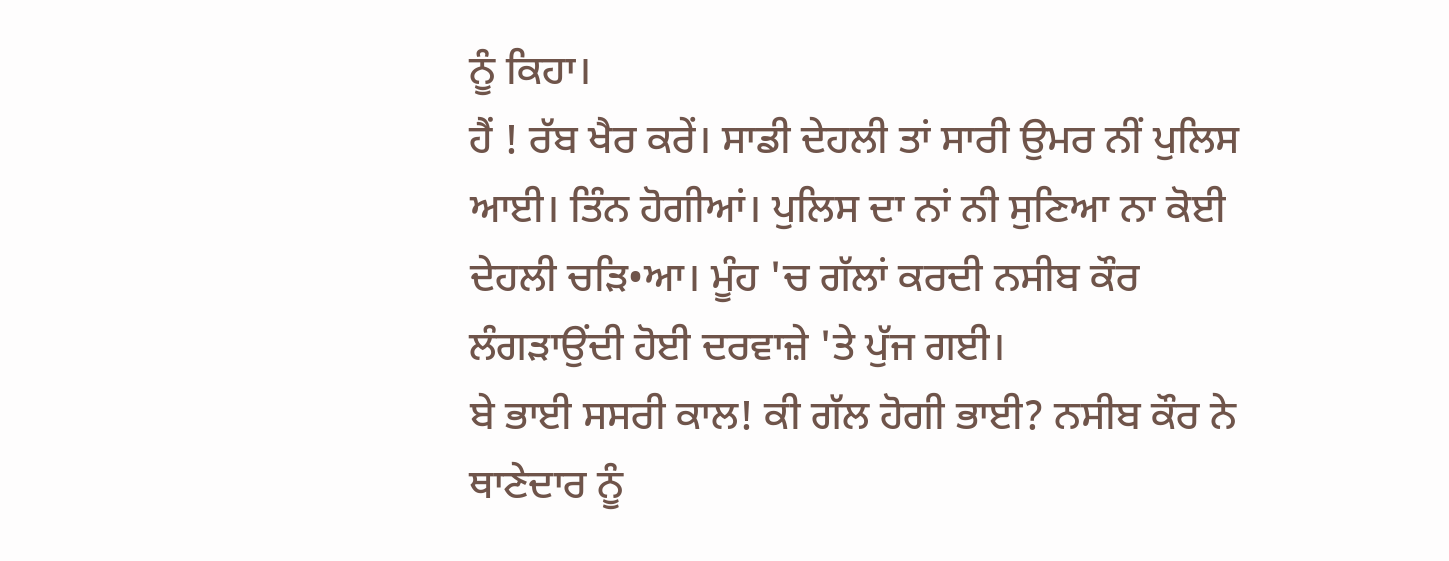ਨੂੰ ਕਿਹਾ।
ਹੈਂ ! ਰੱਬ ਖੈਰ ਕਰੇਂ। ਸਾਡੀ ਦੇਹਲੀ ਤਾਂ ਸਾਰੀ ਉਮਰ ਨੀਂ ਪੁਲਿਸ ਆਈ। ਤਿੰਨ ਹੋਗੀਆਂ। ਪੁਲਿਸ ਦਾ ਨਾਂ ਨੀ ਸੁਣਿਆ ਨਾ ਕੋਈ ਦੇਹਲੀ ਚੜਿ•ਆ। ਮੂੰਹ 'ਚ ਗੱਲਾਂ ਕਰਦੀ ਨਸੀਬ ਕੌਰ ਲੰਗੜਾਉਂਦੀ ਹੋਈ ਦਰਵਾਜ਼ੇ 'ਤੇ ਪੁੱਜ ਗਈ।
ਬੇ ਭਾਈ ਸਸਰੀ ਕਾਲ! ਕੀ ਗੱਲ ਹੋਗੀ ਭਾਈ? ਨਸੀਬ ਕੌਰ ਨੇ ਥਾਣੇਦਾਰ ਨੂੰ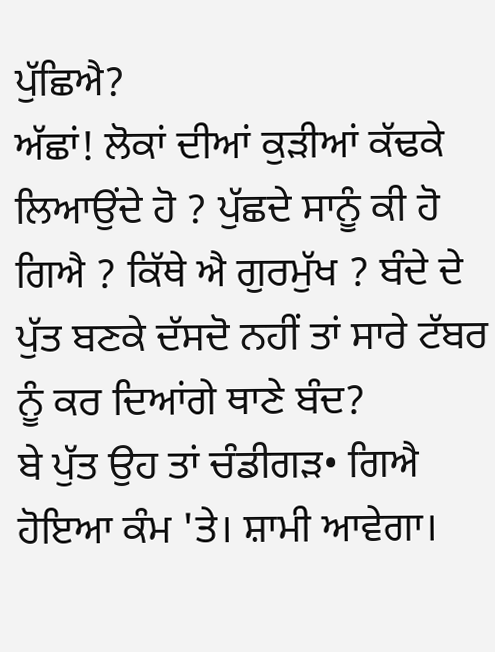ਪੁੱਛਿਐ?
ਅੱਛਾਂ! ਲੋਕਾਂ ਦੀਆਂ ਕੁੜੀਆਂ ਕੱਢਕੇ ਲਿਆਉਂਦੇ ਹੋ ? ਪੁੱਛਦੇ ਸਾਨੂੰ ਕੀ ਹੋ ਗਿਐ ? ਕਿੱਥੇ ਐ ਗੁਰਮੁੱਖ ? ਬੰਦੇ ਦੇ ਪੁੱਤ ਬਣਕੇ ਦੱਸਦੋ ਨਹੀਂ ਤਾਂ ਸਾਰੇ ਟੱਬਰ ਨੂੰ ਕਰ ਦਿਆਂਗੇ ਥਾਣੇ ਬੰਦ?
ਬੇ ਪੁੱਤ ਉਹ ਤਾਂ ਚੰਡੀਗੜ• ਗਿਐ ਹੋਇਆ ਕੰਮ 'ਤੇ। ਸ਼ਾਮੀ ਆਵੇਗਾ।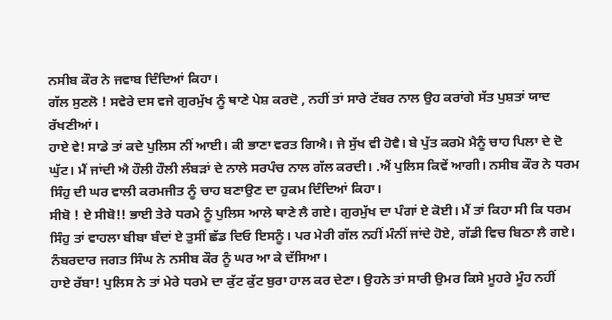ਨਸੀਬ ਕੌਰ ਨੇ ਜਵਾਬ ਦਿੰਦਿਆਂ ਕਿਹਾ।
ਗੱਲ ਸੁਣਲੋ ! ਸਵੇਰੇ ਦਸ ਵਜੇ ਗੁਰਮੁੱਖ ਨੂੰ ਥਾਣੇ ਪੇਸ਼ ਕਰਦੋ , ਨਹੀਂ ਤਾਂ ਸਾਰੇ ਟੱਬਰ ਨਾਲ ਉਹ ਕਰਾਂਗੇ ਸੱਤ ਪੁਸ਼ਤਾਂ ਯਾਦ ਰੱਖਣੀਆਂ।
ਹਾਏ ਵੇ! ਸਾਡੇ ਤਾਂ ਕਦੇ ਪੁਲਿਸ ਨੀਂ ਆਈ। ਕੀ ਭਾਣਾ ਵਰਤ ਗਿਐ। ਜੇ ਸੁੱਖ ਵੀ ਹੋਵੈ। ਬੇ ਪੁੱਤ ਕਰਮੋ ਮੈਨੂੰ ਚਾਹ ਪਿਲਾ ਦੇ ਦੋ ਘੁੱਟ। ਮੈਂ ਜਾਂਦੀ ਐ ਹੌਲੀ ਹੌਲੀ ਲੰਬੜਾਂ ਦੇ ਨਾਲੇ ਸਰਪੰਚ ਨਾਲ ਗੱਲ ਕਰਦੀ। .ਐਂ ਪੁਲਿਸ ਕਿਵੇਂ ਆਗੀ। ਨਸੀਬ ਕੌਰ ਨੇ ਧਰਮ ਸਿੰਹੁ ਦੀ ਘਰ ਵਾਲੀ ਕਰਮਜੀਤ ਨੂੰ ਚਾਹ ਬਣਾਉਣ ਦਾ ਹੁਕਮ ਦਿੰਦਿਆਂ ਕਿਹਾ।
ਸੀਬੋ ! ਏ ਸੀਬੋ!! ਭਾਈ ਤੇਰੇ ਧਰਮੇ ਨੂੰ ਪੁਲਿਸ ਆਲੇ ਥਾਣੇ ਲੈ ਗਏ। ਗੁਰਮੁੱਖ ਦਾ ਪੰਗਾਂ ਏ ਕੋਈ। ਮੈਂ ਤਾਂ ਕਿਹਾ ਸੀ ਕਿ ਧਰਮ ਸਿੰਹੁ ਤਾਂ ਵਾਹਲਾ ਬੀਬਾ ਬੰਦਾਂ ਏ ਤੁਸੀਂ ਛੱਡ ਦਿਓ ਇਸਨੂੰ। ਪਰ ਮੇਰੀ ਗੱਲ ਨਹੀਂ ਮੰਨੀਂ ਜਾਂਦੇ ਹੋਏ, ਗੱਡੀ ਵਿਚ ਬਿਠਾ ਲੈ ਗਏ। ਨੰਬਰਦਾਰ ਜਗਤ ਸਿੰਘ ਨੇ ਨਸੀਬ ਕੌਰ ਨੂੰ ਘਰ ਆ ਕੇ ਦੱਸਿਆ।
ਹਾਏ ਰੱਬਾ! ਪੁਲਿਸ ਨੇ ਤਾਂ ਮੇਰੇ ਧਰਮੇ ਦਾ ਕੁੱਟ ਕੁੱਟ ਬੁਰਾ ਹਾਲ ਕਰ ਦੇਣਾ। ਉਹਨੇ ਤਾਂ ਸਾਰੀ ਉਮਰ ਕਿਸੇ ਮੂਹਰੇ ਮੂੰਹ ਨਹੀਂ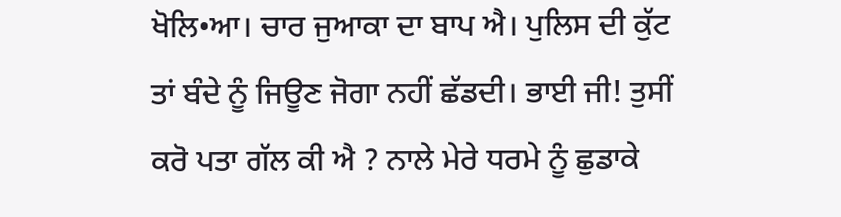ਖੋਲਿ•ਆ। ਚਾਰ ਜੁਆਕਾ ਦਾ ਬਾਪ ਐ। ਪੁਲਿਸ ਦੀ ਕੁੱਟ ਤਾਂ ਬੰਦੇ ਨੂੰ ਜਿਊਣ ਜੋਗਾ ਨਹੀਂ ਛੱਡਦੀ। ਭਾਈ ਜੀ! ਤੁਸੀਂ ਕਰੋ ਪਤਾ ਗੱਲ ਕੀ ਐ ? ਨਾਲੇ ਮੇਰੇ ਧਰਮੇ ਨੂੰ ਛੁਡਾਕੇ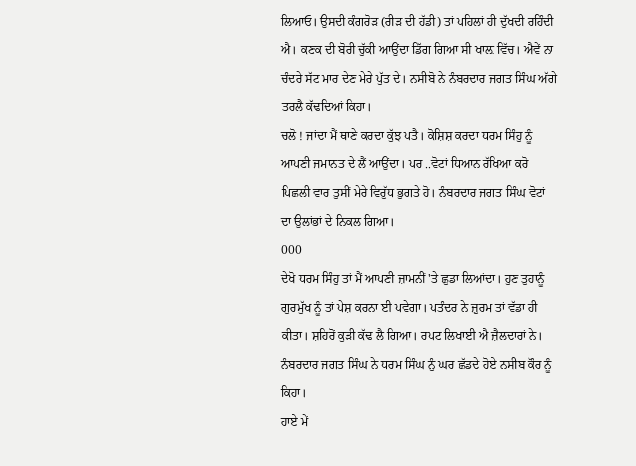ਲਿਆਓ। ਉਸਦੀ ਕੰਗਰੋੜ (ਰੀੜ ਦੀ ਹੱਡੀ) ਤਾਂ ਪਹਿਲਾਂ ਹੀ ਦੁੱਖਦੀ ਰਹਿੰਦੀ ਐ। ਕਣਕ ਦੀ ਬੋਰੀ ਚੁੱਕੀ ਆਉਂਦਾ ਡਿੱਗ ਗਿਆ ਸੀ ਖਾਲ਼ ਵਿੱਚ। ਐਵੇਂ ਨਾ ਚੰਦਰੇ ਸੱਟ ਮਾਰ ਦੇਣ ਮੇਰੇ ਪੁੱਤ ਦੇ। ਨਸੀਬੋ ਨੇ ਨੰਬਰਦਾਰ ਜਗਤ ਸਿੰਘ ਅੱਗੇ ਤਰਲੈ ਕੱਢਦਿਆਂ ਕਿਹਾ।
ਚਲੋ ! ਜਾਂਦਾ ਮੈਂ ਥਾਣੇ ਕਰਦਾ ਕੁੱਝ ਪਤੈ। ਕੋਸ਼ਿਸ਼ ਕਰਦਾ ਧਰਮ ਸਿੰਹੁ ਨੂੰ ਆਪਣੀ ਜਮਾਨਤ ਦੇ ਲੈਂ ਆਉਂਦਾ। ਪਰ ..ਵੋਟਾਂ ਧਿਆਨ ਰੱਖਿਆ ਕਰੋ ਪਿਛਲੀ ਵਾਰ ਤੁਸੀਂ ਮੇਰੇ ਵਿਰੁੱਧ ਭੁਗਤੇ ਹੋ। ਨੰਬਰਦਾਰ ਜਗਤ ਸਿੰਘ ਵੋਟਾਂ ਦਾ ਉਲਾਂਭਾਂ ਦੇ ਨਿਕਲ ਗਿਆ।
000
ਦੇਖੋ ਧਰਮ ਸਿੰਹੁ ਤਾਂ ਮੈਂ ਆਪਣੀ ਜ਼ਾਮਨੀਂ 'ਤੇ ਛੁਡਾ ਲਿਆਂਦਾ। ਹੁਣ ਤੁਹਾਨੂੰ ਗੁਰਮੁੱਖ ਨੂੰ ਤਾਂ ਪੇਸ਼ ਕਰਨਾ ਈ ਪਵੇਗਾ। ਪਤੰਦਰ ਨੇ ਜ਼ੁਰਮ ਤਾਂ ਵੱਡਾ ਹੀ ਕੀਤਾ। ਸ਼ਹਿਰੋਂ ਕੁੜੀ ਕੱਢ ਲੈ ਗਿਆ। ਰਪਟ ਲਿਖਾਈ ਐ ਜ਼ੈਲਦਾਰਾਂ ਨੇ। ਨੰਬਰਦਾਰ ਜਗਤ ਸਿੰਘ ਨੇ ਧਰਮ ਸਿੰਘ ਨੁੰ ਘਰ ਛੱਡਦੇ ਹੋਏ ਨਸੀਬ ਕੌਰ ਨੂੰ ਕਿਹਾ।
ਹਾਏ ਮੇਂ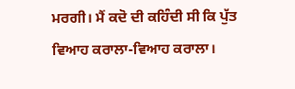ਮਰਗੀ। ਮੈਂ ਕਦੋ ਦੀ ਕਹਿੰਦੀ ਸੀ ਕਿ ਪੁੱਤ ਵਿਆਹ ਕਰਾਲਾ-ਵਿਆਹ ਕਰਾਲਾ।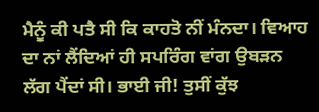ਮੈਨੂੰ ਕੀ ਪਤੈ ਸੀ ਕਿ ਕਾਹਤੋ ਨੀਂ ਮੰਨਦਾ। ਵਿਆਹ ਦਾ ਨਾਂ ਲੈਂਦਿਆਂ ਹੀ ਸਪਰਿੰਗ ਵਾਂਗ ਉਬੜਨ ਲੱਗ ਪੈਂਦਾਂ ਸੀ। ਭਾਈ ਜੀ! ਤੁਸੀਂ ਕੁੱਝ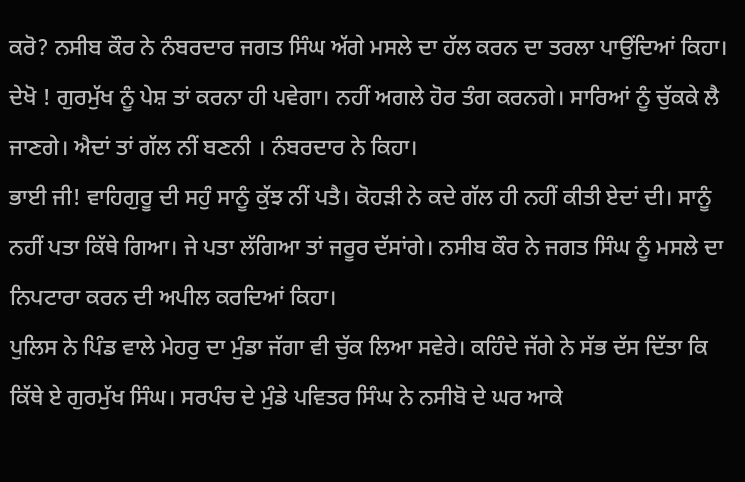ਕਰੋ? ਨਸੀਬ ਕੌਰ ਨੇ ਨੰਬਰਦਾਰ ਜਗਤ ਸਿੰਘ ਅੱਗੇ ਮਸਲੇ ਦਾ ਹੱਲ ਕਰਨ ਦਾ ਤਰਲਾ ਪਾਉਂਦਿਆਂ ਕਿਹਾ।
ਦੇਖੋ ! ਗੁਰਮੁੱਖ ਨੂੰ ਪੇਸ਼ ਤਾਂ ਕਰਨਾ ਹੀ ਪਵੇਗਾ। ਨਹੀਂ ਅਗਲੇ ਹੋਰ ਤੰਗ ਕਰਨਗੇ। ਸਾਰਿਆਂ ਨੂੰ ਚੁੱਕਕੇ ਲੈ ਜਾਣਗੇ। ਐਦਾਂ ਤਾਂ ਗੱਲ ਨੀਂ ਬਣਨੀ । ਨੰਬਰਦਾਰ ਨੇ ਕਿਹਾ।
ਭਾਈ ਜੀ! ਵਾਹਿਗੁਰੂ ਦੀ ਸਹੁੰ ਸਾਨੂੰ ਕੁੱਝ ਨੀਂ ਪਤੈ। ਕੋਹੜੀ ਨੇ ਕਦੇ ਗੱਲ ਹੀ ਨਹੀਂ ਕੀਤੀ ਏਦਾਂ ਦੀ। ਸਾਨੂੰ ਨਹੀਂ ਪਤਾ ਕਿੱਥੇ ਗਿਆ। ਜੇ ਪਤਾ ਲੱਗਿਆ ਤਾਂ ਜਰੂਰ ਦੱਸਾਂਗੇ। ਨਸੀਬ ਕੌਰ ਨੇ ਜਗਤ ਸਿੰਘ ਨੂੰ ਮਸਲੇ ਦਾ ਨਿਪਟਾਰਾ ਕਰਨ ਦੀ ਅਪੀਲ ਕਰਦਿਆਂ ਕਿਹਾ।
ਪੁਲਿਸ ਨੇ ਪਿੰਡ ਵਾਲੇ ਮੇਹਰੁ ਦਾ ਮੁੰਡਾ ਜੱਗਾ ਵੀ ਚੁੱਕ ਲਿਆ ਸਵੇਰੇ। ਕਹਿੰਦੇ ਜੱਗੇ ਨੇ ਸੱਭ ਦੱਸ ਦਿੱਤਾ ਕਿ ਕਿੱਥੇ ਏ ਗੁਰਮੁੱਖ ਸਿੰਘ। ਸਰਪੰਚ ਦੇ ਮੁੰਡੇ ਪਵਿਤਰ ਸਿੰਘ ਨੇ ਨਸੀਬੋ ਦੇ ਘਰ ਆਕੇ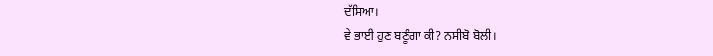ਦੱਸਿਆ।
ਵੇ ਭਾਈ ਹੁਣ ਬਣੂੰਗਾ ਕੀ? ਨਸੀਬੋ ਬੋਲੀ।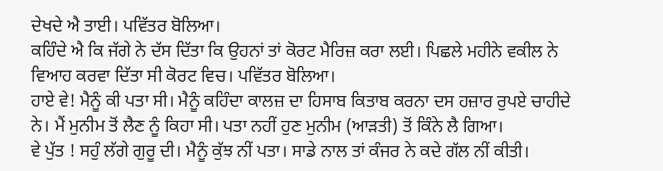ਦੇਖਦੇ ਐ ਤਾਈ। ਪਵਿੱਤਰ ਬੋਲਿਆ।
ਕਹਿੰਦੇ ਐ ਕਿ ਜੱਗੇ ਨੇ ਦੱਸ ਦਿੱਤਾ ਕਿ ਉਹਨਾਂ ਤਾਂ ਕੋਰਟ ਮੈਰਿਜ਼ ਕਰਾ ਲਈ। ਪਿਛਲੇ ਮਹੀਨੇ ਵਕੀਲ ਨੇ ਵਿਆਹ ਕਰਵਾ ਦਿੱਤਾ ਸੀ ਕੋਰਟ ਵਿਚ। ਪਵਿੱਤਰ ਬੋਲਿਆ।
ਹਾਏ ਵੇ! ਮੈਨੂੰ ਕੀ ਪਤਾ ਸੀ। ਮੈਨੂੰ ਕਹਿੰਦਾ ਕਾਲਜ਼ ਦਾ ਹਿਸਾਬ ਕਿਤਾਬ ਕਰਨਾ ਦਸ ਹਜ਼ਾਰ ਰੁਪਏ ਚਾਹੀਦੇ ਨੇ। ਮੈਂ ਮੁਨੀਮ ਤੋਂ ਲੈਣ ਨੂੰ ਕਿਹਾ ਸੀ। ਪਤਾ ਨਹੀਂ ਹੁਣ ਮੁਨੀਮ (ਆੜਤੀ) ਤੋਂ ਕਿੰਨੇ ਲੈ ਗਿਆ।
ਵੇ ਪੁੱਤ ! ਸਹੁੰ ਲੱਗੇ ਗੁਰੂ ਦੀ। ਮੈਨੂੰ ਕੁੱਝ ਨੀਂ ਪਤਾ। ਸਾਡੇ ਨਾਲ ਤਾਂ ਕੰਜਰ ਨੇ ਕਦੇ ਗੱਲ ਨੀਂ ਕੀਤੀ।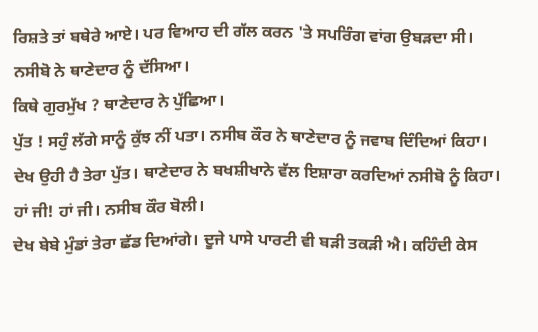ਰਿਸ਼ਤੇ ਤਾਂ ਬਥੇਰੇ ਆਏ। ਪਰ ਵਿਆਹ ਦੀ ਗੱਲ ਕਰਨ 'ਤੇ ਸਪਰਿੰਗ ਵਾਂਗ ਉਬੜਦਾ ਸੀ। ਨਸੀਬੋ ਨੇ ਥਾਣੇਦਾਰ ਨੂੰ ਦੱਸਿਆ।
ਕਿਥੇ ਗੁਰਮੁੱਖ ? ਥਾਣੇਦਾਰ ਨੇ ਪੁੱਛਿਆ।
ਪੁੱਤ ! ਸਹੁੰ ਲੱਗੇ ਸਾਨੂੰ ਕੁੱਝ ਨੀਂ ਪਤਾ। ਨਸੀਬ ਕੌਰ ਨੇ ਥਾਣੇਦਾਰ ਨੂੰ ਜਵਾਬ ਦਿੰਦਿਆਂ ਕਿਹਾ।
ਦੇਖ ਉਹੀ ਹੈ ਤੇਰਾ ਪੁੱਤ। ਥਾਣੇਦਾਰ ਨੇ ਬਖਸ਼ੀਖਾਨੇ ਵੱਲ ਇਸ਼ਾਰਾ ਕਰਦਿਆਂ ਨਸੀਬੋ ਨੂੰ ਕਿਹਾ।
ਹਾਂ ਜੀ! ਹਾਂ ਜੀ। ਨਸੀਬ ਕੌਰ ਬੋਲੀ।
ਦੇਖ ਬੇਬੇ ਮੁੰਡਾਂ ਤੇਰਾ ਛੱਡ ਦਿਆਂਗੇ। ਦੂਜੇ ਪਾਸੇ ਪਾਰਟੀ ਵੀ ਬੜੀ ਤਕੜੀ ਐ। ਕਹਿੰਦੀ ਕੇਸ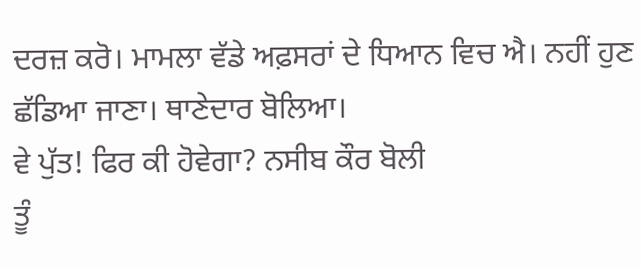ਦਰਜ਼ ਕਰੋ। ਮਾਮਲਾ ਵੱਡੇ ਅਫ਼ਸਰਾਂ ਦੇ ਧਿਆਨ ਵਿਚ ਐ। ਨਹੀਂ ਹੁਣ ਛੱਡਿਆ ਜਾਣਾ। ਥਾਣੇਦਾਰ ਬੋਲਿਆ।
ਵੇ ਪੁੱਤ! ਫਿਰ ਕੀ ਹੋਵੇਗਾ? ਨਸੀਬ ਕੌਰ ਬੋਲੀ
ਤੂੰ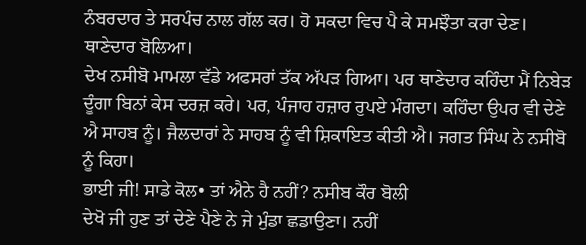ਨੰਬਰਦਾਰ ਤੇ ਸਰਪੰਚ ਨਾਲ ਗੱਲ ਕਰ। ਹੋ ਸਕਦਾ ਵਿਚ ਪੈ ਕੇ ਸਮਝੌਤਾ ਕਰਾ ਦੇਣ। ਥਾਣੇਦਾਰ ਬੋਲਿਆ।
ਦੇਖ ਨਸੀਬੋ ਮਾਮਲਾ ਵੱਡੇ ਅਫਸਰਾਂ ਤੱਕ ਅੱਪੜ ਗਿਆ। ਪਰ ਥਾਣੇਦਾਰ ਕਹਿੰਦਾ ਮੈਂ ਨਿਬੇੜ ਦੂੰਗਾ ਬਿਨਾਂ ਕੇਸ ਦਰਜ਼ ਕਰੇ। ਪਰ, ਪੰਜਾਹ ਹਜ਼ਾਰ ਰੁਪਏ ਮੰਗਦਾ। ਕਹਿੰਦਾ ਉਪਰ ਵੀ ਦੇਣੇ ਐ ਸਾਹਬ ਨੂੰ। ਜੈਲਦਾਰਾਂ ਨੇ ਸਾਹਬ ਨੂੰ ਵੀ ਸ਼ਿਕਾਇਤ ਕੀਤੀ ਐ। ਜਗਤ ਸਿੰਘ ਨੇ ਨਸੀਬੋ ਨੂੰ ਕਿਹਾ।
ਭਾਈ ਜੀ! ਸਾਡੇ ਕੋਲ• ਤਾਂ ਐਨੇ ਹੈ ਨਹੀਂ? ਨਸੀਬ ਕੌਰ ਬੋਲੀ
ਦੇਖੋ ਜੀ ਹੁਣ ਤਾਂ ਦੇਣੇ ਪੈਣੇ ਨੇ ਜੇ ਮੁੰਡਾ ਛਡਾਉਣਾ। ਨਹੀਂ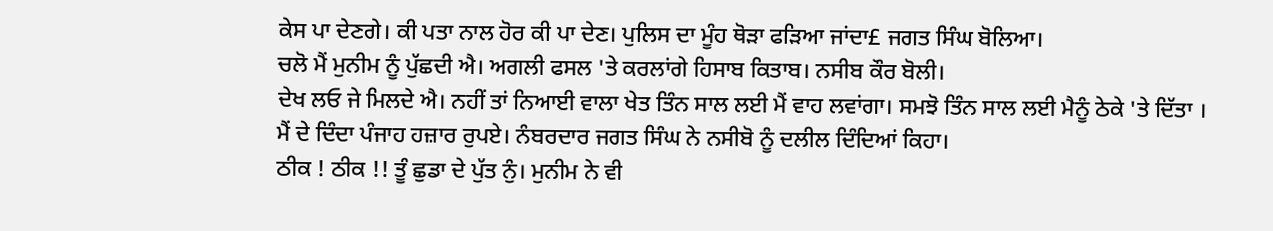ਕੇਸ ਪਾ ਦੇਣਗੇ। ਕੀ ਪਤਾ ਨਾਲ ਹੋਰ ਕੀ ਪਾ ਦੇਣ। ਪੁਲਿਸ ਦਾ ਮੂੰਹ ਥੋੜਾ ਫੜਿਆ ਜਾਂਦਾ£ ਜਗਤ ਸਿੰਘ ਬੋਲਿਆ।
ਚਲੋ ਮੈਂ ਮੁਨੀਮ ਨੂੰ ਪੁੱਛਦੀ ਐ। ਅਗਲੀ ਫਸਲ 'ਤੇ ਕਰਲਾਂਗੇ ਹਿਸਾਬ ਕਿਤਾਬ। ਨਸੀਬ ਕੌਰ ਬੋਲੀ।
ਦੇਖ ਲਓ ਜੇ ਮਿਲਦੇ ਐ। ਨਹੀਂ ਤਾਂ ਨਿਆਈ ਵਾਲਾ ਖੇਤ ਤਿੰਨ ਸਾਲ ਲਈ ਮੈਂ ਵਾਹ ਲਵਾਂਗਾ। ਸਮਝੋ ਤਿੰਨ ਸਾਲ ਲਈ ਮੈਨੂੰ ਠੇਕੇ 'ਤੇ ਦਿੱਤਾ । ਮੈਂ ਦੇ ਦਿੰਦਾ ਪੰਜਾਹ ਹਜ਼ਾਰ ਰੁਪਏ। ਨੰਬਰਦਾਰ ਜਗਤ ਸਿੰਘ ਨੇ ਨਸੀਬੋ ਨੂੰ ਦਲੀਲ ਦਿੰਦਿਆਂ ਕਿਹਾ।
ਠੀਕ ! ਠੀਕ !! ਤੂੰ ਛੁਡਾ ਦੇ ਪੁੱਤ ਨੁੰ। ਮੁਨੀਮ ਨੇ ਵੀ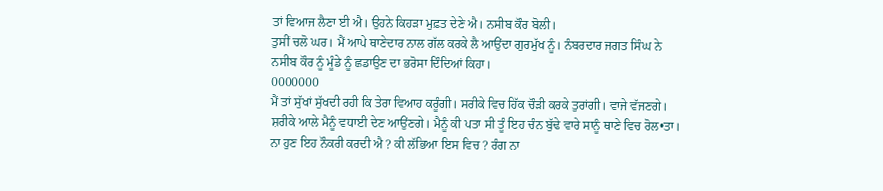ਤਾਂ ਵਿਆਜ ਲੈਣਾ ਈ ਐ। ਉਹਨੇ ਕਿਹੜਾ ਮੁਫ਼ਤ ਦੇਣੇ ਐ। ਨਸੀਬ ਕੌਰ ਬੋਲੀ।
ਤੁਸੀਂ ਚਲੋ ਘਰ। ਮੈਂ ਆਪੇ ਥਾਣੇਦਾਰ ਨਾਲ ਗੱਲ ਕਰਕੇ ਲੈ ਆਉਂਦਾ ਗੁਰਮੁੱਖ ਨੂੰ। ਨੰਬਰਦਾਰ ਜਗਤ ਸਿੰਘ ਨੇ ਨਸੀਬ ਕੌਰ ਨੂੰ ਮੂੰਡੇ ਨੂੰ ਛਡਾਉਣ ਦਾ ਭਰੋਸਾ ਦਿੰਦਿਆਂ ਕਿਹਾ।
0000000
ਮੈਂ ਤਾਂ ਸੁੱਖਾਂ ਸੁੱਖਦੀ ਰਹੀ ਕਿ ਤੇਰਾ ਵਿਆਹ ਕਰੂੰਗੀ। ਸਰੀਕੇ ਵਿਚ ਹਿੱਕ ਚੌੜੀ ਕਰਕੇ ਤੁਰਾਂਗੀ। ਵਾਜੇ ਵੱਜਣਗੇ। ਸ਼ਰੀਕੇ ਆਲੇ ਮੈਨੂੰ ਵਧਾਈ ਦੇਣ ਆਉਂਣਗੇ। ਮੈਨੂੰ ਕੀ ਪਤਾ ਸੀ ਤੂੰ ਇਹ ਚੰਨ ਬੁੱਢੇ ਵਾਰੇ ਸਾਨੂੰ ਥਾਣੇ ਵਿਚ ਰੋਲ•ਤਾ। ਨਾ ਹੁਣ ਇਹ ਨੌਕਰੀ ਕਰਦੀ ਐ ? ਕੀ ਲੱਭਿਆ ਇਸ ਵਿਚ ? ਰੰਗ ਨਾ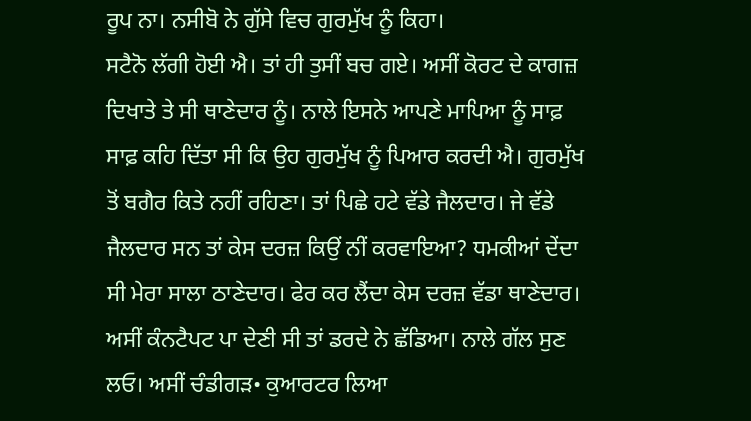ਰੂਪ ਨਾ। ਨਸੀਬੋ ਨੇ ਗੁੱਸੇ ਵਿਚ ਗੁਰਮੁੱਖ ਨੂੰ ਕਿਹਾ।
ਸਟੈਨੋ ਲੱਗੀ ਹੋਈ ਐ। ਤਾਂ ਹੀ ਤੁਸੀਂ ਬਚ ਗਏ। ਅਸੀਂ ਕੋਰਟ ਦੇ ਕਾਗਜ਼ ਦਿਖਾਤੇ ਤੇ ਸੀ ਥਾਣੇਦਾਰ ਨੂੰ। ਨਾਲੇ ਇਸਨੇ ਆਪਣੇ ਮਾਪਿਆ ਨੂੰ ਸਾਫ਼ ਸਾਫ਼ ਕਹਿ ਦਿੱਤਾ ਸੀ ਕਿ ਉਹ ਗੁਰਮੁੱਖ ਨੂੰ ਪਿਆਰ ਕਰਦੀ ਐ। ਗੁਰਮੁੱਖ ਤੋਂ ਬਗੈਰ ਕਿਤੇ ਨਹੀਂ ਰਹਿਣਾ। ਤਾਂ ਪਿਛੇ ਹਟੇ ਵੱਡੇ ਜੈਲਦਾਰ। ਜੇ ਵੱਡੇ ਜੈਲਦਾਰ ਸਨ ਤਾਂ ਕੇਸ ਦਰਜ਼ ਕਿਉਂ ਨੀਂ ਕਰਵਾਇਆ? ਧਮਕੀਆਂ ਦੇਂਦਾ ਸੀ ਮੇਰਾ ਸਾਲਾ ਠਾਣੇਦਾਰ। ਫੇਰ ਕਰ ਲੈਂਦਾ ਕੇਸ ਦਰਜ਼ ਵੱਡਾ ਥਾਣੇਦਾਰ। ਅਸੀਂ ਕੰਨਟੈਪਟ ਪਾ ਦੇਣੀ ਸੀ ਤਾਂ ਡਰਦੇ ਨੇ ਛੱਡਿਆ। ਨਾਲੇ ਗੱਲ ਸੁਣ ਲਓ। ਅਸੀਂ ਚੰਡੀਗੜ• ਕੁਆਰਟਰ ਲਿਆ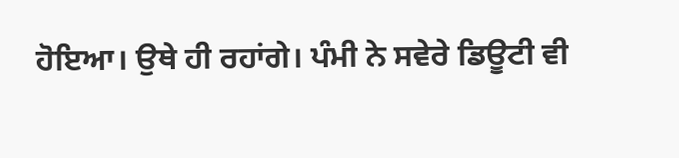ਹੋਇਆ। ਉਥੇ ਹੀ ਰਹਾਂਗੇ। ਪੰਮੀ ਨੇ ਸਵੇਰੇ ਡਿਊਟੀ ਵੀ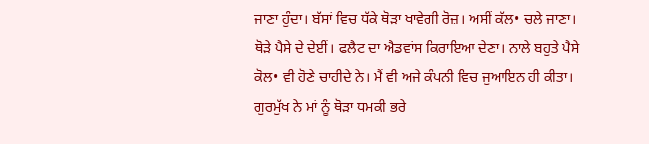ਜਾਣਾ ਹੁੰਦਾ। ਬੱਸਾਂ ਵਿਚ ਧੱਕੇ ਥੋੜਾ ਖਾਵੇਗੀ ਰੋਜ਼। ਅਸੀਂ ਕੱਲ• ਚਲੇ ਜਾਣਾ। ਥੋੜੇ ਪੈਸੇ ਦੇ ਦੇਈਂ। ਫਲੈਟ ਦਾ ਐਡਵਾਂਸ ਕਿਰਾਇਆ ਦੇਣਾ। ਨਾਲੇ ਬਹੁਤੇ ਪੈਸੇ ਕੋਲ• ਵੀ ਹੋਣੇ ਚਾਹੀਦੇ ਨੇ। ਮੈਂ ਵੀ ਅਜੇ ਕੰਪਨੀ ਵਿਚ ਜੁਆਇਨ ਹੀ ਕੀਤਾ। ਗੁਰਮੁੱਖ ਨੇ ਮਾਂ ਨੂੰ ਥੋੜਾ ਧਮਕੀ ਭਰੇ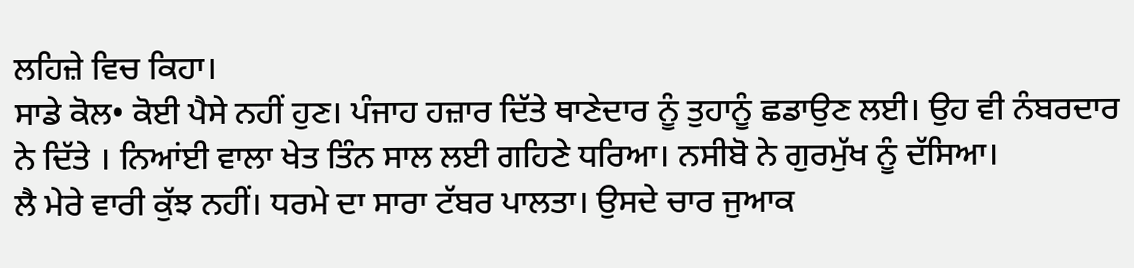ਲਹਿਜ਼ੇ ਵਿਚ ਕਿਹਾ।
ਸਾਡੇ ਕੋਲ• ਕੋਈ ਪੈਸੇ ਨਹੀਂ ਹੁਣ। ਪੰਜਾਹ ਹਜ਼ਾਰ ਦਿੱਤੇ ਥਾਣੇਦਾਰ ਨੂੰ ਤੁਹਾਨੂੰ ਛਡਾਉਣ ਲਈ। ਉਹ ਵੀ ਨੰਬਰਦਾਰ ਨੇ ਦਿੱਤੇ । ਨਿਆਂਈ ਵਾਲਾ ਖੇਤ ਤਿੰਨ ਸਾਲ ਲਈ ਗਹਿਣੇ ਧਰਿਆ। ਨਸੀਬੋ ਨੇ ਗੁਰਮੁੱਖ ਨੂੰ ਦੱਸਿਆ।
ਲੈ ਮੇਰੇ ਵਾਰੀ ਕੁੱਝ ਨਹੀਂ। ਧਰਮੇ ਦਾ ਸਾਰਾ ਟੱਬਰ ਪਾਲਤਾ। ਉਸਦੇ ਚਾਰ ਜੁਆਕ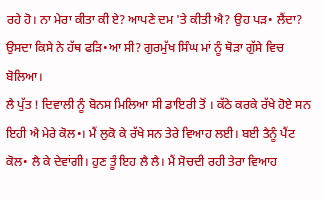ਰਹੇ ਹੋ। ਨਾ ਮੇਰਾ ਕੀਤਾ ਕੀ ਏ? ਆਪਣੇ ਦਮ 'ਤੇ ਕੀਤੀ ਐ? ਉਹ ਪੜ• ਲੈਂਦਾ? ਉਸਦਾ ਕਿਸੇ ਨੇ ਹੱਥ ਫੜਿ•ਆ ਸੀ? ਗੁਰਮੁੱਖ ਸਿੰਘ ਮਾਂ ਨੂੰ ਥੋੜਾ ਗੁੱਸੇ ਵਿਚ ਬੋਲਿਆ।
ਲੈ ਪੁੱਤ ! ਦਿਵਾਲੀ ਨੂੰ ਬੋਨਸ ਮਿਲਿਆ ਸੀ ਡਾਇਰੀ ਤੋਂ । ਕੱਠੇ ਕਰਕੇ ਰੱਖੇ ਹੋਏ ਸਨ ਇਹੀ ਐ ਮੇਰੇ ਕੋਲ•। ਮੈਂ ਲੁਕੋ ਕੇ ਰੱਖੇ ਸਨ ਤੇਰੇ ਵਿਆਹ ਲਈ। ਬਈ ਤੈਨੂੰ ਪੈਂਟ ਕੋਲ• ਲੈ ਕੇ ਦੇਵਾਂਗੀ। ਹੁਣ ਤੂੰ ਇਹ ਲੈ ਲੈ। ਮੈਂ ਸੋਚਦੀ ਰਹੀ ਤੇਰਾ ਵਿਆਹ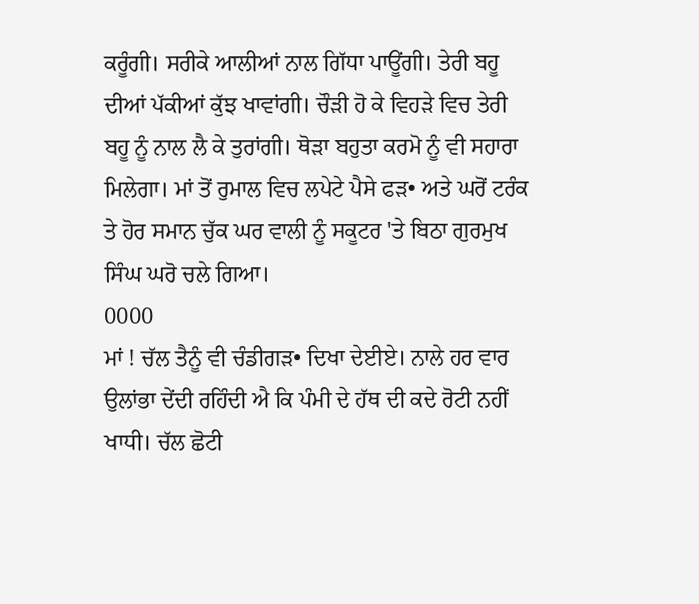ਕਰੂੰਗੀ। ਸਰੀਕੇ ਆਲੀਆਂ ਨਾਲ ਗਿੱਧਾ ਪਾਊਂਗੀ। ਤੇਰੀ ਬਹੂ ਦੀਆਂ ਪੱਕੀਆਂ ਕੁੱਝ ਖਾਵਾਂਗੀ। ਚੌੜੀ ਹੋ ਕੇ ਵਿਹੜੇ ਵਿਚ ਤੇਰੀ ਬਹੂ ਨੂੰ ਨਾਲ ਲੈ ਕੇ ਤੁਰਾਂਗੀ। ਥੋੜਾ ਬਹੁਤਾ ਕਰਮੋ ਨੂੰ ਵੀ ਸਹਾਰਾ ਮਿਲੇਗਾ। ਮਾਂ ਤੋਂ ਰੁਮਾਲ ਵਿਚ ਲਪੇਟੇ ਪੈਸੇ ਫੜ• ਅਤੇ ਘਰੋਂ ਟਰੰਕ ਤੇ ਹੋਰ ਸਮਾਨ ਚੁੱਕ ਘਰ ਵਾਲੀ ਨੂੰ ਸਕੂਟਰ 'ਤੇ ਬਿਠਾ ਗੁਰਮੁਖ ਸਿੰਘ ਘਰੋ ਚਲੇ ਗਿਆ।
0000
ਮਾਂ ! ਚੱਲ ਤੈਨੂੰ ਵੀ ਚੰਡੀਗੜ• ਦਿਖਾ ਦੇਈਏ। ਨਾਲੇ ਹਰ ਵਾਰ ਉਲਾਂਭਾ ਦੇਂਦੀ ਰਹਿੰਦੀ ਐ ਕਿ ਪੰਮੀ ਦੇ ਹੱਥ ਦੀ ਕਦੇ ਰੋਟੀ ਨਹੀਂ ਖਾਧੀ। ਚੱਲ ਛੋਟੀ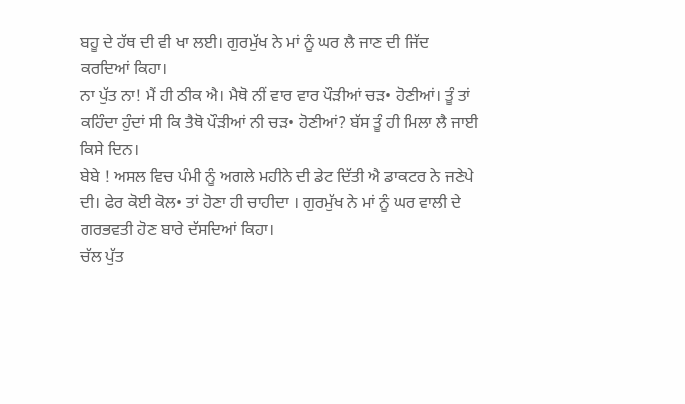ਬਹੂ ਦੇ ਹੱਥ ਦੀ ਵੀ ਖਾ ਲਈ। ਗੁਰਮੁੱਖ ਨੇ ਮਾਂ ਨੂੰ ਘਰ ਲੈ ਜਾਣ ਦੀ ਜਿੱਦ ਕਰਦਿਆਂ ਕਿਹਾ।
ਨਾ ਪੁੱਤ ਨਾ! ਮੈਂ ਹੀ ਠੀਕ ਐ। ਮੈਥੋ ਨੀਂ ਵਾਰ ਵਾਰ ਪੌੜੀਆਂ ਚੜ• ਹੋਣੀਆਂ। ਤੂੰ ਤਾਂ ਕਹਿੰਦਾ ਹੁੰਦਾਂ ਸੀ ਕਿ ਤੈਥੋ ਪੌੜੀਆਂ ਨੀ ਚੜ• ਹੋਣੀਆਂ? ਬੱਸ ਤੂੰ ਹੀ ਮਿਲਾ ਲੈ ਜਾਈ ਕਿਸੇ ਦਿਨ।
ਬੇਬੇ ! ਅਸਲ ਵਿਚ ਪੰਮੀ ਨੂੰ ਅਗਲੇ ਮਹੀਨੇ ਦੀ ਡੇਟ ਦਿੱਤੀ ਐ ਡਾਕਟਰ ਨੇ ਜਣੇਪੇ ਦੀ। ਫੇਰ ਕੋਈ ਕੋਲ• ਤਾਂ ਹੋਣਾ ਹੀ ਚਾਹੀਦਾ । ਗੁਰਮੁੱਖ ਨੇ ਮਾਂ ਨੂੰ ਘਰ ਵਾਲੀ ਦੇ ਗਰਭਵਤੀ ਹੋਣ ਬਾਰੇ ਦੱਸਦਿਆਂ ਕਿਹਾ।
ਚੱਲ ਪੁੱਤ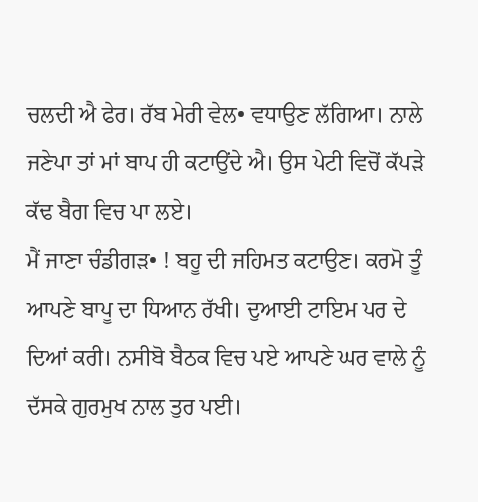ਚਲਦੀ ਐ ਫੇਰ। ਰੱਬ ਮੇਰੀ ਵੇਲ• ਵਧਾਉਣ ਲੱਗਿਆ। ਨਾਲੇ ਜਣੇਪਾ ਤਾਂ ਮਾਂ ਬਾਪ ਹੀ ਕਟਾਉਂਦੇ ਐ। ਉਸ ਪੇਟੀ ਵਿਚੋਂ ਕੱਪੜੇ ਕੱਢ ਬੈਗ ਵਿਚ ਪਾ ਲਏ।
ਮੈਂ ਜਾਣਾ ਚੰਡੀਗੜ• ! ਬਹੂ ਦੀ ਜਹਿਮਤ ਕਟਾਉਣ। ਕਰਮੋ ਤੂੰ ਆਪਣੇ ਬਾਪੂ ਦਾ ਧਿਆਨ ਰੱਖੀ। ਦੁਆਈ ਟਾਇਮ ਪਰ ਦੇ ਦਿਆਂ ਕਰੀ। ਨਸੀਬੋ ਬੈਠਕ ਵਿਚ ਪਏ ਆਪਣੇ ਘਰ ਵਾਲੇ ਨੂੰ ਦੱਸਕੇ ਗੁਰਮੁਖ ਨਾਲ ਤੁਰ ਪਈ।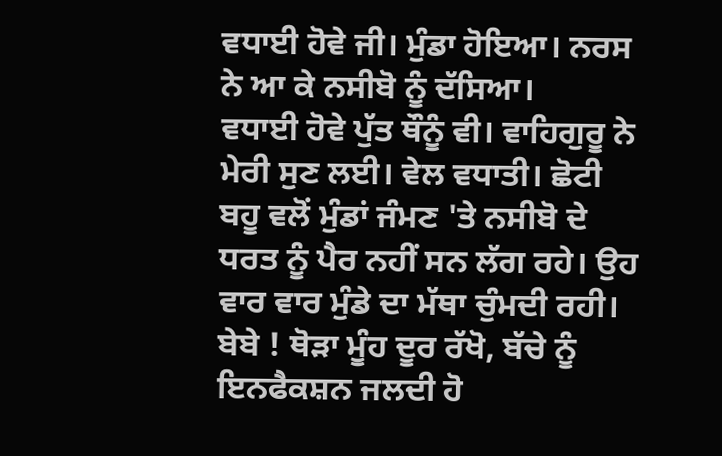ਵਧਾਈ ਹੋਵੇ ਜੀ। ਮੁੰਡਾ ਹੋਇਆ। ਨਰਸ ਨੇ ਆ ਕੇ ਨਸੀਬੋ ਨੂੰ ਦੱਸਿਆ।
ਵਧਾਈ ਹੋਵੇ ਪੁੱਤ ਥੌਨੂੰ ਵੀ। ਵਾਹਿਗੁਰੂ ਨੇ ਮੇਰੀ ਸੁਣ ਲਈ। ਵੇਲ ਵਧਾਤੀ। ਛੋਟੀ ਬਹੂ ਵਲੋਂ ਮੁੰਡਾਂ ਜੰਮਣ 'ਤੇ ਨਸੀਬੋ ਦੇ ਧਰਤ ਨੂੰ ਪੈਰ ਨਹੀਂ ਸਨ ਲੱਗ ਰਹੇ। ਉਹ ਵਾਰ ਵਾਰ ਮੁੰਡੇ ਦਾ ਮੱਥਾ ਚੁੰਮਦੀ ਰਹੀ।
ਬੇਬੇ ! ਥੋੜਾ ਮੂੰਹ ਦੂਰ ਰੱਖੋ, ਬੱਚੇ ਨੂੰ ਇਨਫੈਕਸ਼ਨ ਜਲਦੀ ਹੋ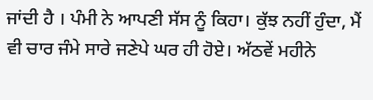ਜਾਂਦੀ ਹੈ । ਪੰਮੀ ਨੇ ਆਪਣੀ ਸੱਸ ਨੂੰ ਕਿਹਾ। ਕੁੱਝ ਨਹੀਂ ਹੁੰਦਾ, ਮੈਂ ਵੀ ਚਾਰ ਜੰਮੇ ਸਾਰੇ ਜਣੇਪੇ ਘਰ ਹੀ ਹੋਏ। ਅੱਠਵੇਂ ਮਹੀਨੇ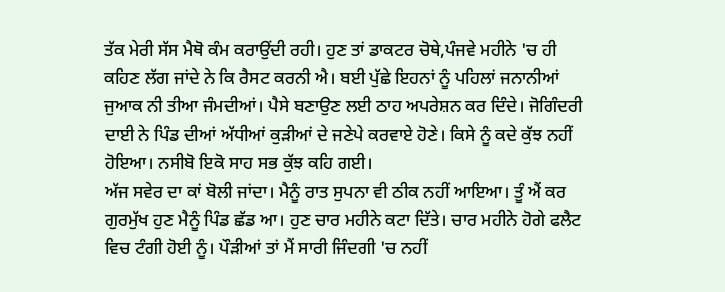ਤੱਕ ਮੇਰੀ ਸੱਸ ਮੈਥੋ ਕੰਮ ਕਰਾਉਂਦੀ ਰਹੀ। ਹੁਣ ਤਾਂ ਡਾਕਟਰ ਚੋਥੇ,ਪੰਜਵੇ ਮਹੀਨੇ 'ਚ ਹੀ ਕਹਿਣ ਲੱਗ ਜਾਂਦੇ ਨੇ ਕਿ ਰੈਸਟ ਕਰਨੀ ਐ। ਬਈ ਪੁੱਛੇ ਇਹਨਾਂ ਨੂੰ ਪਹਿਲਾਂ ਜਨਾਨੀਆਂ ਜੁਆਕ ਨੀ ਤੀਆ ਜੰਮਦੀਆਂ। ਪੈਸੇ ਬਣਾਉਣ ਲਈ ਠਾਹ ਅਪਰੇਸ਼ਨ ਕਰ ਦਿੰਦੇ। ਜੋਗਿੰਦਰੀ ਦਾਈ ਨੇ ਪਿੰਡ ਦੀਆਂ ਅੱਧੀਆਂ ਕੁੜੀਆਂ ਦੇ ਜਣੇਪੇ ਕਰਵਾਏ ਹੋਣੇ। ਕਿਸੇ ਨੂੰ ਕਦੇ ਕੁੱਝ ਨਹੀਂ ਹੋਇਆ। ਨਸੀਬੋ ਇਕੋ ਸਾਹ ਸਭ ਕੁੱਝ ਕਹਿ ਗਈ।
ਅੱਜ ਸਵੇਰ ਦਾ ਕਾਂ ਬੋਲੀ ਜਾਂਦਾ। ਮੈਨੂੰ ਰਾਤ ਸੁਪਨਾ ਵੀ ਠੀਕ ਨਹੀਂ ਆਇਆ। ਤੂੰ ਐਂ ਕਰ ਗੁਰਮੁੱਖ ਹੁਣ ਮੈਨੂੰ ਪਿੰਡ ਛੱਡ ਆ। ਹੁਣ ਚਾਰ ਮਹੀਨੇ ਕਟਾ ਦਿੱਤੇ। ਚਾਰ ਮਹੀਨੇ ਹੋਗੇ ਫਲੈਟ ਵਿਚ ਟੰਗੀ ਹੋਈ ਨੂੰ। ਪੌੜੀਆਂ ਤਾਂ ਮੈਂ ਸਾਰੀ ਜਿੰਦਗੀ 'ਚ ਨਹੀਂ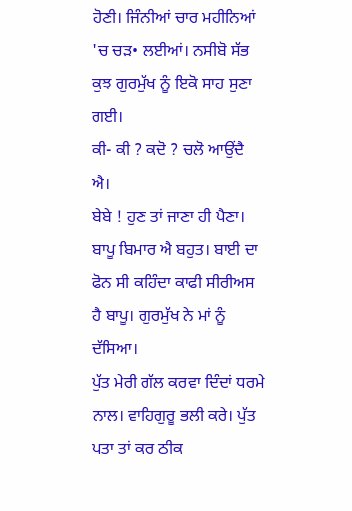ਹੋਣੀ। ਜਿੰਨੀਆਂ ਚਾਰ ਮਹੀਨਿਆਂ 'ਚ ਚੜ• ਲਈਆਂ। ਨਸੀਬੋ ਸੱਭ ਕੁਝ ਗੁਰਮੁੱਖ ਨੂੰ ਇਕੋ ਸਾਹ ਸੁਣਾ ਗਈ।
ਕੀ- ਕੀ ? ਕਦੋ ? ਚਲੋ ਆਉਂਦੈ ਐ।
ਬੇਬੇ ! ਹੁਣ ਤਾਂ ਜਾਣਾ ਹੀ ਪੈਣਾ। ਬਾਪੂ ਬਿਮਾਰ ਐ ਬਹੁਤ। ਬਾਈ ਦਾ ਫੋਨ ਸੀ ਕਹਿੰਦਾ ਕਾਫੀ ਸੀਰੀਅਸ ਹੈ ਬਾਪੂ। ਗੁਰਮੁੱਖ ਨੇ ਮਾਂ ਨੂੰ ਦੱਸਿਆ।
ਪੁੱਤ ਮੇਰੀ ਗੱਲ ਕਰਵਾ ਦਿੰਦਾਂ ਧਰਮੇ ਨਾਲ। ਵਾਹਿਗੁਰੂ ਭਲੀ ਕਰੇ। ਪੁੱਤ ਪਤਾ ਤਾਂ ਕਰ ਠੀਕ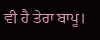ਵੀ ਹੈ ਤੇਰਾ ਬਾਪੂ।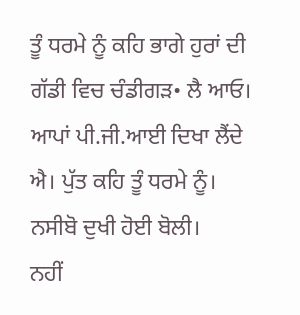ਤੂੰ ਧਰਮੇ ਨੂੰ ਕਹਿ ਭਾਗੇ ਹੁਰਾਂ ਦੀ ਗੱਡੀ ਵਿਚ ਚੰਡੀਗੜ• ਲੈ ਆਓ। ਆਪਾਂ ਪੀ.ਜੀ.ਆਈ ਦਿਖਾ ਲੈਂਦੇ ਐ। ਪੁੱਤ ਕਹਿ ਤੂੰ ਧਰਮੇ ਨੂੰ। ਨਸੀਬੋ ਦੁਖੀ ਹੋਈ ਬੋਲੀ।
ਨਹੀਂ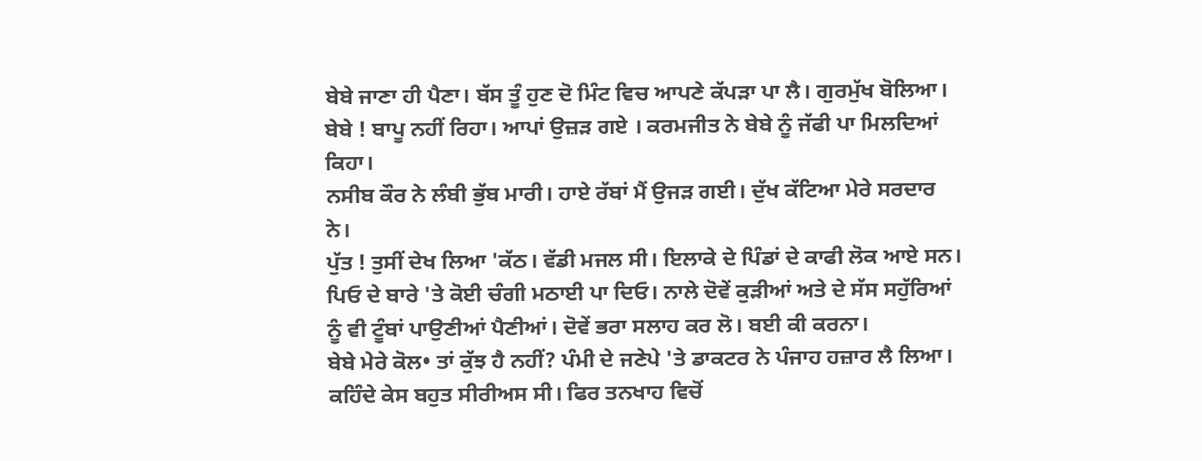ਬੇਬੇ ਜਾਣਾ ਹੀ ਪੈਣਾ। ਬੱਸ ਤੂੰ ਹੁਣ ਦੋ ਮਿੰਟ ਵਿਚ ਆਪਣੇ ਕੱਪੜਾ ਪਾ ਲੈ। ਗੁਰਮੁੱਖ ਬੋਲਿਆ।
ਬੇਬੇ ! ਬਾਪੂ ਨਹੀਂ ਰਿਹਾ। ਆਪਾਂ ਉਜ਼ੜ ਗਏ । ਕਰਮਜੀਤ ਨੇ ਬੇਬੇ ਨੂੰ ਜੱਫੀ ਪਾ ਮਿਲਦਿਆਂ ਕਿਹਾ।
ਨਸੀਬ ਕੌਰ ਨੇ ਲੰਬੀ ਭੁੱਬ ਮਾਰੀ। ਹਾਏ ਰੱਬਾਂ ਮੈਂ ਉਜੜ ਗਈ। ਦੁੱਖ ਕੱਟਿਆ ਮੇਰੇ ਸਰਦਾਰ ਨੇ।
ਪੁੱਤ ! ਤੁਸੀਂ ਦੇਖ ਲਿਆ 'ਕੱਠ। ਵੱਡੀ ਮਜਲ ਸੀ। ਇਲਾਕੇ ਦੇ ਪਿੰਡਾਂ ਦੇ ਕਾਫੀ ਲੋਕ ਆਏ ਸਨ। ਪਿਓ ਦੇ ਬਾਰੇ 'ਤੇ ਕੋਈ ਚੰਗੀ ਮਠਾਈ ਪਾ ਦਿਓ। ਨਾਲੇ ਦੋਵੇਂ ਕੁੜੀਆਂ ਅਤੇ ਦੇ ਸੱਸ ਸਹੁੱਰਿਆਂ ਨੂੰ ਵੀ ਟੂੰਬਾਂ ਪਾਉਣੀਆਂ ਪੈਣੀਆਂ। ਦੋਵੇਂ ਭਰਾ ਸਲਾਹ ਕਰ ਲੋ। ਬਈ ਕੀ ਕਰਨਾ।
ਬੇਬੇ ਮੇਰੇ ਕੋਲ• ਤਾਂ ਕੁੱਝ ਹੈ ਨਹੀਂ? ਪੰਮੀ ਦੇ ਜਣੇਪੇ 'ਤੇ ਡਾਕਟਰ ਨੇ ਪੰਜਾਹ ਹਜ਼ਾਰ ਲੈ ਲਿਆ। ਕਹਿੰਦੇ ਕੇਸ ਬਹੁਤ ਸੀਰੀਅਸ ਸੀ। ਫਿਰ ਤਨਖਾਹ ਵਿਚੋਂ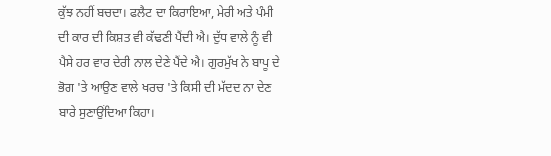ਕੁੱਝ ਨਹੀਂ ਬਚਦਾ। ਫਲੈਟ ਦਾ ਕਿਰਾਇਆ, ਮੇਰੀ ਅਤੇ ਪੰਮੀ ਦੀ ਕਾਰ ਦੀ ਕਿਸ਼ਤ ਵੀ ਕੱਢਣੀ ਪੈਂਦੀ ਐ। ਦੁੱਧ ਵਾਲੇ ਨੂੰ ਵੀ ਪੈਸੇ ਹਰ ਵਾਰ ਦੇਰੀ ਨਾਲ ਦੇਣੇ ਪੈਂਦੇ ਐ। ਗੁਰਮੁੱਖ ਨੇ ਬਾਪੂ ਦੇ ਭੋਗ 'ਤੇ ਆਉਣ ਵਾਲੇ ਖਰਚ 'ਤੇ ਕਿਸੀ ਦੀ ਮੱਦਦ ਨਾ ਦੇਣ ਬਾਰੇ ਸੁਣਾਉਂਦਿਆ ਕਿਹਾ।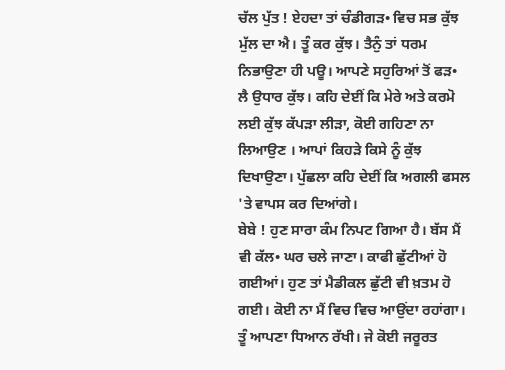ਚੱਲ ਪੁੱਤ ! ਏਹਦਾ ਤਾਂ ਚੰਡੀਗੜ• ਵਿਚ ਸਭ ਕੁੱਝ ਮੁੱਲ ਦਾ ਐ। ਤੂੰ ਕਰ ਕੁੱਝ। ਤੈਨੁੰ ਤਾਂ ਧਰਮ ਨਿਭਾਉਣਾ ਹੀ ਪਊ। ਆਪਣੇ ਸਹੁਰਿਆਂ ਤੋਂ ਫੜ• ਲੈ ਉਧਾਰ ਕੁੱਝ। ਕਹਿ ਦੇਈਂ ਕਿ ਮੇਰੇ ਅਤੇ ਕਰਮੋ ਲਈ ਕੁੱਝ ਕੱਪੜਾ ਲੀੜਾ, ਕੋਈ ਗਹਿਣਾ ਨਾ ਲਿਆਉਣ । ਆਪਾਂ ਕਿਹੜੇ ਕਿਸੇ ਨੂੰ ਕੁੱਝ ਦਿਖਾਉਣਾ। ਪੁੱਛਲਾ ਕਹਿ ਦੇਈਂ ਕਿ ਅਗਲੀ ਫਸਲ 'ਤੇ ਵਾਪਸ ਕਰ ਦਿਆਂਗੇ।
ਬੇਬੇ ! ਹੁਣ ਸਾਰਾ ਕੰਮ ਨਿਪਟ ਗਿਆ ਹੈ। ਬੱਸ ਮੈਂ ਵੀ ਕੱਲ• ਘਰ ਚਲੇ ਜਾਣਾ। ਕਾਫੀ ਛੁੱਟੀਆਂ ਹੋ ਗਈਆਂ। ਹੁਣ ਤਾਂ ਮੈਡੀਕਲ ਛੁੱਟੀ ਵੀ ਖ਼ਤਮ ਹੋ ਗਈ। ਕੋਈ ਨਾ ਮੈਂ ਵਿਚ ਵਿਚ ਆਉਂਦਾ ਰਹਾਂਗਾ। ਤੂੰ ਆਪਣਾ ਧਿਆਨ ਰੱਖੀ। ਜੇ ਕੋਈ ਜਰੂਰਤ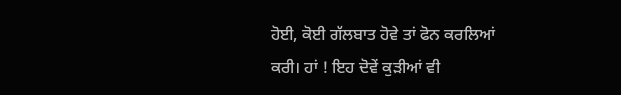ਹੋਈ, ਕੋਈ ਗੱਲਬਾਤ ਹੋਵੇ ਤਾਂ ਫੋਨ ਕਰਲਿਆਂ ਕਰੀ। ਹਾਂ ! ਇਹ ਦੋਵੇਂ ਕੁੜੀਆਂ ਵੀ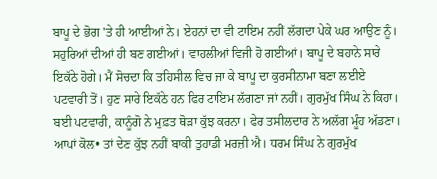ਬਾਪੂ ਦੇ ਭੋਗ 'ਤੇ ਹੀ ਆਈਆਂ ਨੇ। ਏਹਨਾਂ ਦਾ ਵੀ ਟਾਇਮ ਨਹੀਂ ਲੱਗਦਾ ਪੇਕੇ ਘਰ ਆਉਣ ਨੂੰ। ਸਹੁਰਿਆਂ ਦੀਆਂ ਹੀ ਬਣ ਗਈਆਂ। ਵਾਹਲੀਆਂ ਵਿਜੀ ਹੋ ਗਈਆਂ। ਬਾਪੂ ਦੇ ਬਹਾਨੇ ਸਾਰੇ ਇਕੱਠੇ ਹੋਗੇ। ਮੈਂ ਸੋਚਦਾ ਕਿ ਤਹਿਸੀਲ ਵਿਚ ਜਾ ਕੇ ਬਾਪੂ ਦਾ ਕੁਰਸੀਨਾਮਾ ਬਣਾ ਲਈਏ ਪਟਵਾਰੀ ਤੋਂ। ਹੁਣ ਸਾਰੇ ਇਕੱਠੇ ਹਨ ਫਿਰ ਟਾਇਮ ਲੱਗਣਾ ਜਾਂ ਨਹੀਂ। ਗੁਰਮੁੱਖ ਸਿੰਘ ਨੇ ਕਿਹਾ।
ਬਈ ਪਟਵਾਰੀ, ਕਾਨੂੰਗੋ ਨੇ ਮੁਫ਼ਤ ਥੋੜਾ ਕੁੱਝ ਕਰਨਾ। ਫੇਰ ਤਸੀਲਦਾਰ ਨੇ ਅਲੱਗ ਮੂੰਹ ਅੱਡਣਾ। ਆਪਾਂ ਕੋਲ• ਤਾਂ ਦੇਣ ਕੁੱਝ ਨਹੀਂ ਬਾਕੀ ਤੁਹਾਡੀ ਮਰਜ਼ੀ ਐ। ਧਰਮ ਸਿੰਘ ਨੇ ਗੁਰਮੁੱਖ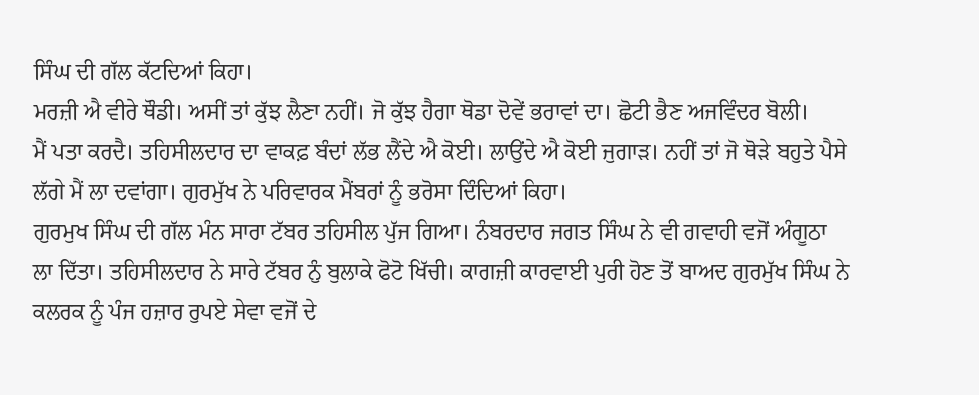ਸਿੰਘ ਦੀ ਗੱਲ ਕੱਟਦਿਆਂ ਕਿਹਾ।
ਮਰਜ਼ੀ ਐ ਵੀਰੇ ਥੌਡੀ। ਅਸੀਂ ਤਾਂ ਕੁੱਝ ਲੈਣਾ ਨਹੀਂ। ਜੋ ਕੁੱਝ ਹੈਗਾ ਥੋਡਾ ਦੋਵੇਂ ਭਰਾਵਾਂ ਦਾ। ਛੋਟੀ ਭੈਣ ਅਜਵਿੰਦਰ ਬੋਲੀ।
ਮੈਂ ਪਤਾ ਕਰਦੈ। ਤਹਿਸੀਲਦਾਰ ਦਾ ਵਾਕਫ਼ ਬੰਦਾਂ ਲੱਭ ਲੈਂਦੇ ਐ ਕੋਈ। ਲਾਉਂਦੇ ਐ ਕੋਈ ਜੁਗਾੜ। ਨਹੀਂ ਤਾਂ ਜੋ ਥੋੜੇ ਬਹੁਤੇ ਪੈਸੇ ਲੱਗੇ ਮੈਂ ਲਾ ਦਵਾਂਗਾ। ਗੁਰਮੁੱਖ ਨੇ ਪਰਿਵਾਰਕ ਮੈਂਬਰਾਂ ਨੂੰ ਭਰੋਸਾ ਦਿੰਦਿਆਂ ਕਿਹਾ।
ਗੁਰਮੁਖ ਸਿੰਘ ਦੀ ਗੱਲ ਮੰਨ ਸਾਰਾ ਟੱਬਰ ਤਹਿਸੀਲ ਪੁੱਜ ਗਿਆ। ਨੰਬਰਦਾਰ ਜਗਤ ਸਿੰਘ ਨੇ ਵੀ ਗਵਾਹੀ ਵਜੋਂ ਅੰਗੂਠਾ ਲਾ ਦਿੱਤਾ। ਤਹਿਸੀਲਦਾਰ ਨੇ ਸਾਰੇ ਟੱਬਰ ਨੁੰ ਬੁਲਾਕੇ ਫੋਟੋ ਖਿੱਚੀ। ਕਾਗਜ਼ੀ ਕਾਰਵਾਈ ਪੁਰੀ ਹੋਣ ਤੋਂ ਬਾਅਦ ਗੁਰਮੁੱਖ ਸਿੰਘ ਨੇ ਕਲਰਕ ਨੂੰ ਪੰਜ ਹਜ਼ਾਰ ਰੁਪਏ ਸੇਵਾ ਵਜੋਂ ਦੇ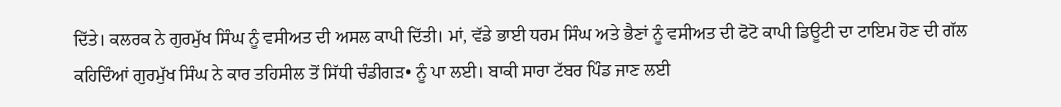ਦਿੱਤੇ। ਕਲਰਕ ਨੇ ਗੁਰਮੁੱਖ ਸਿੰਘ ਨੂੰ ਵਸੀਅਤ ਦੀ ਅਸਲ ਕਾਪੀ ਦਿੱਤੀ। ਮਾਂ, ਵੱਡੇ ਭਾਈ ਧਰਮ ਸਿੰਘ ਅਤੇ ਭੈਣਾਂ ਨੂੰ ਵਸੀਅਤ ਦੀ ਫੋਟੋ ਕਾਪੀ ਡਿਊਟੀ ਦਾ ਟਾਇਮ ਹੋਣ ਦੀ ਗੱਲ ਕਹਿਦਿੰਆਂ ਗੁਰਮੁੱਖ ਸਿੰਘ ਨੇ ਕਾਰ ਤਹਿਸੀਲ ਤੋਂ ਸਿੱਧੀ ਚੰਡੀਗੜ• ਨੂੰ ਪਾ ਲਈ। ਬਾਕੀ ਸਾਰਾ ਟੱਬਰ ਪਿੰਡ ਜਾਣ ਲਈ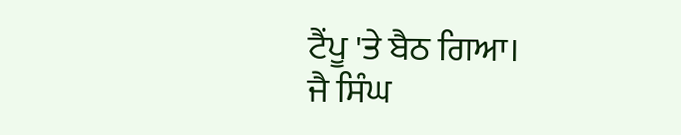ਟੈਂਪੂ 'ਤੇ ਬੈਠ ਗਿਆ।
ਜੈ ਸਿੰਘ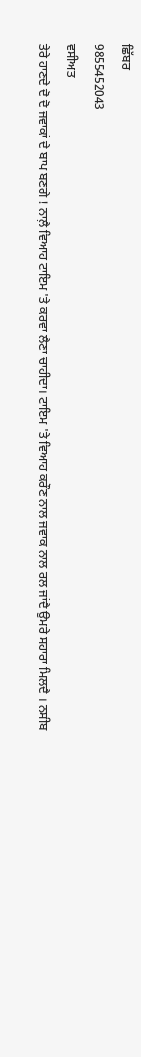ਛਿੱਬਰ
9855452043
ਵਸੀਅਤ
ਤੇਰੇ ਹਾਣਦੇ ਦੋ ਦੋ ਜਵਾਕਾਂ ਦੇ ਬਾਪ ਬਣਗੇ ! ਨਾਲ਼ੈ ਵਿਆਹ ਟਾਇਮ 'ਤੇ ਕਰਵਾ ਲੈਣਾ ਚਾਹੀਦਾ। ਟਾਇਮ 'ਤੇ ਵਿਆਹ ਕਰੌਣ ਨਾਲ ਜਵਾਕ ਨਾਲ ਰਲ ਜਾਂਦੈ ਉਮਰੇ ਸਹਾਰਾ ਮਿਲਦੈ । ਨਸੀਬ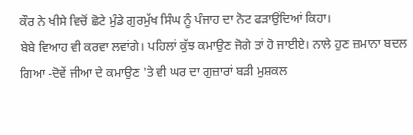ਕੌਰ ਨੇ ਖੀਸੇ ਵਿਚੋਂ ਛੋਟੇ ਮੁੰਡੇ ਗੁਰਮੁੱਖ ਸਿੰਘ ਨੂੰ ਪੰਜਾਹ ਦਾ ਨੋਟ ਫੜਾਉਂਦਿਆਂ ਕਿਹਾ।
ਬੇਬੇ ਵਿਆਹ ਵੀ ਕਰਵਾ ਲਵਾਂਗੇ। ਪਹਿਲਾਂ ਕੁੱਝ ਕਮਾਉਣ ਜੋਗੇ ਤਾਂ ਹੋ ਜਾਈਏ। ਨਾਲੇ ਹੁਣ ਜ਼ਮਾਨਾ ਬਦਲ ਗਿਆ -ਦੋਵੇਂ ਜੀਆ ਦੇ ਕਮਾਉਣ 'ਤੇ ਵੀ ਘਰ ਦਾ ਗੁਜ਼ਾਰਾਂ ਬੜੀ ਮੁਸ਼ਕਲ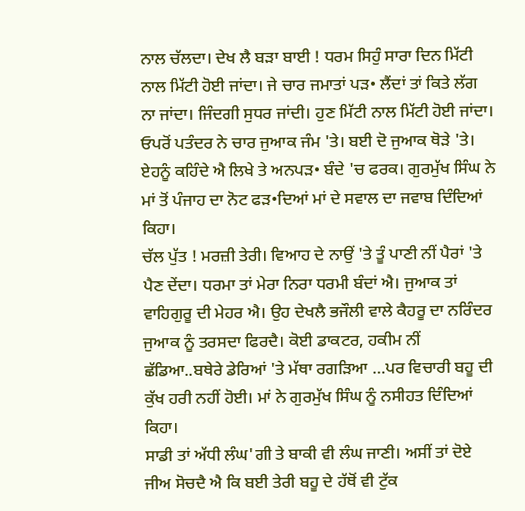ਨਾਲ ਚੱਲਦਾ। ਦੇਖ ਲੈ ਬੜਾ ਬਾਈ ! ਧਰਮ ਸਿਹੁੰ ਸਾਰਾ ਦਿਨ ਮਿੱਟੀ ਨਾਲ ਮਿੱਟੀ ਹੋਈ ਜਾਂਦਾ। ਜੇ ਚਾਰ ਜਮਾਤਾਂ ਪੜ• ਲੈਂਦਾਂ ਤਾਂ ਕਿਤੇ ਲੱਗ ਨਾ ਜਾਂਦਾ। ਜਿੰਦਗੀ ਸੁਧਰ ਜਾਂਦੀ। ਹੁਣ ਮਿੱਟੀ ਨਾਲ ਮਿੱਟੀ ਹੋਈ ਜਾਂਦਾ। ਓਪਰੋਂ ਪਤੰਦਰ ਨੇ ਚਾਰ ਜੁਆਕ ਜੰਮ 'ਤੇ। ਬਈ ਦੋ ਜੁਆਕ ਥੋੜੇ 'ਤੇ। ਏਹਨੂੰ ਕਹਿੰਦੇ ਐ ਲਿਖੇ ਤੇ ਅਨਪੜ• ਬੰਦੇ 'ਚ ਫਰਕ। ਗੁਰਮੁੱਖ ਸਿੰਘ ਨੇ ਮਾਂ ਤੋਂ ਪੰਜਾਹ ਦਾ ਨੋਟ ਫੜ•ਦਿਆਂ ਮਾਂ ਦੇ ਸਵਾਲ ਦਾ ਜਵਾਬ ਦਿੰਦਿਆਂ ਕਿਹਾ।
ਚੱਲ ਪੁੱਤ ! ਮਰਜ਼ੀ ਤੇਰੀ। ਵਿਆਹ ਦੇ ਨਾਉਂ 'ਤੇ ਤੂੰ ਪਾਣੀ ਨੀਂ ਪੈਰਾਂ 'ਤੇ ਪੈਣ ਦੇਂਦਾ। ਧਰਮਾ ਤਾਂ ਮੇਰਾ ਨਿਰਾ ਧਰਮੀ ਬੰਦਾਂ ਐ। ਜੁਆਕ ਤਾਂ ਵਾਹਿਗੁਰੂ ਦੀ ਮੇਹਰ ਐ। ਉਹ ਦੇਖਲੈ ਭਜੌਲੀ ਵਾਲੇ ਕੈਹਰੂ ਦਾ ਨਰਿੰਦਰ ਜੁਆਕ ਨੂੰ ਤਰਸਦਾ ਫਿਰਦੈ। ਕੋਈ ਡਾਕਟਰ, ਹਕੀਮ ਨੀਂ ਛੱਡਿਆ..ਬਥੇਰੇ ਡੇਰਿਆਂ 'ਤੇ ਮੱਥਾ ਰਗੜਿਆ …ਪਰ ਵਿਚਾਰੀ ਬਹੂ ਦੀ ਕੁੱਖ ਹਰੀ ਨਹੀਂ ਹੋਈ। ਮਾਂ ਨੇ ਗੁਰਮੁੱਖ ਸਿੰਘ ਨੂੰ ਨਸੀਹਤ ਦਿੰਦਿਆਂ ਕਿਹਾ।
ਸਾਡੀ ਤਾਂ ਅੱਧੀ ਲੰਘ'ਗੀ ਤੇ ਬਾਕੀ ਵੀ ਲੰਘ ਜਾਣੀ। ਅਸੀਂ ਤਾਂ ਦੋਏ ਜੀਅ ਸੋਚਦੈ ਐ ਕਿ ਬਈ ਤੇਰੀ ਬਹੂ ਦੇ ਹੱਥੋਂ ਵੀ ਟੁੱਕ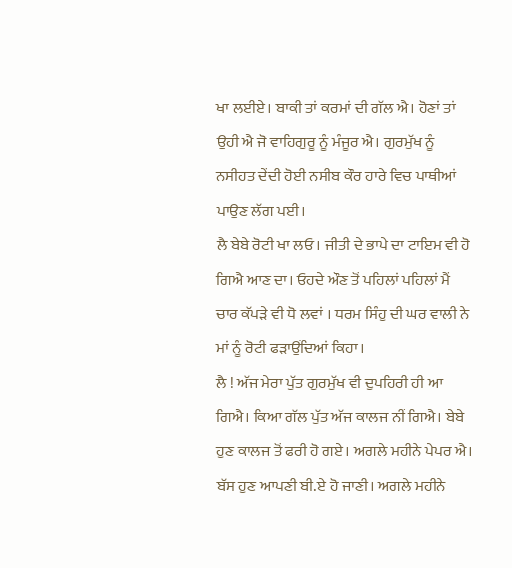ਖਾ ਲਈਏ। ਬਾਕੀ ਤਾਂ ਕਰਮਾਂ ਦੀ ਗੱਲ ਐ। ਹੋਣਾਂ ਤਾਂ ਉਹੀ ਐ ਜੋ ਵਾਹਿਗੁਰੂ ਨੂੰ ਮੰਜੂਰ ਐ। ਗੁਰਮੁੱਖ ਨੂੰ ਨਸੀਹਤ ਦੇਂਦੀ ਹੋਈ ਨਸੀਬ ਕੌਰ ਹਾਰੇ ਵਿਚ ਪਾਥੀਆਂ ਪਾਉਣ ਲੱਗ ਪਈ।
ਲੈ ਬੇਬੇ ਰੋਟੀ ਖਾ ਲਓ। ਜੀਤੀ ਦੇ ਭਾਪੇ ਦਾ ਟਾਇਮ ਵੀ ਹੋ ਗਿਐ ਆਣ ਦਾ। ਓਹਦੇ ਔਣ ਤੋਂ ਪਹਿਲਾਂ ਪਹਿਲਾਂ ਮੈਂ ਚਾਰ ਕੱਪੜੇ ਵੀ ਧੋ ਲਵਾਂ । ਧਰਮ ਸਿੰਹੁ ਦੀ ਘਰ ਵਾਲੀ ਨੇ ਮਾਂ ਨੂੰ ਰੋਟੀ ਫੜਾਉਂਦਿਆਂ ਕਿਹਾ।
ਲੈ ! ਅੱਜ ਮੇਰਾ ਪੁੱਤ ਗੁਰਮੁੱਖ ਵੀ ਦੁਪਹਿਰੀ ਹੀ ਆ ਗਿਐ। ਕਿਆ ਗੱਲ ਪੁੱਤ ਅੱਜ ਕਾਲਜ ਨੀਂ ਗਿਐ। ਬੇਬੇ ਹੁਣ ਕਾਲਜ ਤੋਂ ਫਰੀ ਹੋ ਗਏ। ਅਗਲੇ ਮਹੀਨੇ ਪੇਪਰ ਐ। ਬੱਸ ਹੁਣ ਆਪਣੀ ਬੀ.ਏ ਹੋ ਜਾਣੀ। ਅਗਲੇ ਮਹੀਨੇ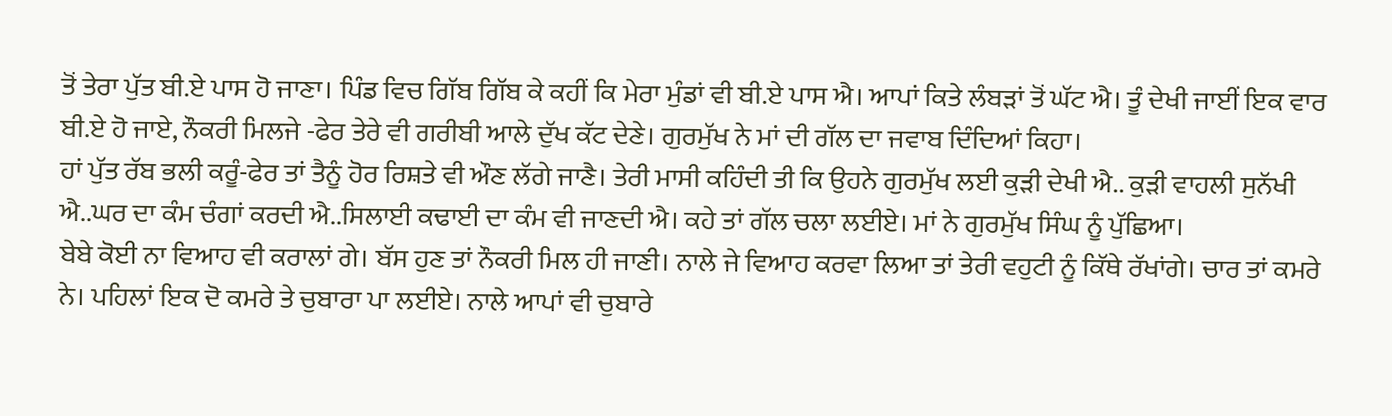ਤੋਂ ਤੇਰਾ ਪੁੱਤ ਬੀ.ਏ ਪਾਸ ਹੋ ਜਾਣਾ। ਪਿੰਡ ਵਿਚ ਗਿੱਬ ਗਿੱਬ ਕੇ ਕਹੀਂ ਕਿ ਮੇਰਾ ਮੁੰਡਾਂ ਵੀ ਬੀ.ਏ ਪਾਸ ਐ। ਆਪਾਂ ਕਿਤੇ ਲੰਬੜਾਂ ਤੋਂ ਘੱਟ ਐ। ਤੂੰ ਦੇਖੀ ਜਾਈਂ ਇਕ ਵਾਰ ਬੀ.ਏ ਹੋ ਜਾਏ, ਨੌਕਰੀ ਮਿਲਜੇ -ਫੇਰ ਤੇਰੇ ਵੀ ਗਰੀਬੀ ਆਲੇ ਦੁੱਖ ਕੱਟ ਦੇਣੇ। ਗੁਰਮੁੱਖ ਨੇ ਮਾਂ ਦੀ ਗੱਲ ਦਾ ਜਵਾਬ ਦਿੰਦਿਆਂ ਕਿਹਾ।
ਹਾਂ ਪੁੱਤ ਰੱਬ ਭਲੀ ਕਰੂੰ-ਫੇਰ ਤਾਂ ਤੈਨੂੰ ਹੋਰ ਰਿਸ਼ਤੇ ਵੀ ਔਣ ਲੱਗੇ ਜਾਣੈ। ਤੇਰੀ ਮਾਸੀ ਕਹਿੰਦੀ ਤੀ ਕਿ ਉਹਨੇ ਗੁਰਮੁੱਖ ਲਈ ਕੁੜੀ ਦੇਖੀ ਐ.. ਕੁੜੀ ਵਾਹਲੀ ਸੁਨੱਖੀ ਐ..ਘਰ ਦਾ ਕੰਮ ਚੰਗਾਂ ਕਰਦੀ ਐ..ਸਿਲਾਈ ਕਢਾਈ ਦਾ ਕੰਮ ਵੀ ਜਾਣਦੀ ਐ। ਕਹੇ ਤਾਂ ਗੱਲ ਚਲਾ ਲਈਏ। ਮਾਂ ਨੇ ਗੁਰਮੁੱਖ ਸਿੰਘ ਨੂੰ ਪੁੱਛਿਆ।
ਬੇਬੇ ਕੋਈ ਨਾ ਵਿਆਹ ਵੀ ਕਰਾਲਾਂ ਗੇ। ਬੱਸ ਹੁਣ ਤਾਂ ਨੌਕਰੀ ਮਿਲ ਹੀ ਜਾਣੀ। ਨਾਲੇ ਜੇ ਵਿਆਹ ਕਰਵਾ ਲਿਆ ਤਾਂ ਤੇਰੀ ਵਹੁਟੀ ਨੂੰ ਕਿੱਥੇ ਰੱਖਾਂਗੇ। ਚਾਰ ਤਾਂ ਕਮਰੇ ਨੇ। ਪਹਿਲਾਂ ਇਕ ਦੋ ਕਮਰੇ ਤੇ ਚੁਬਾਰਾ ਪਾ ਲਈਏ। ਨਾਲੇ ਆਪਾਂ ਵੀ ਚੁਬਾਰੇ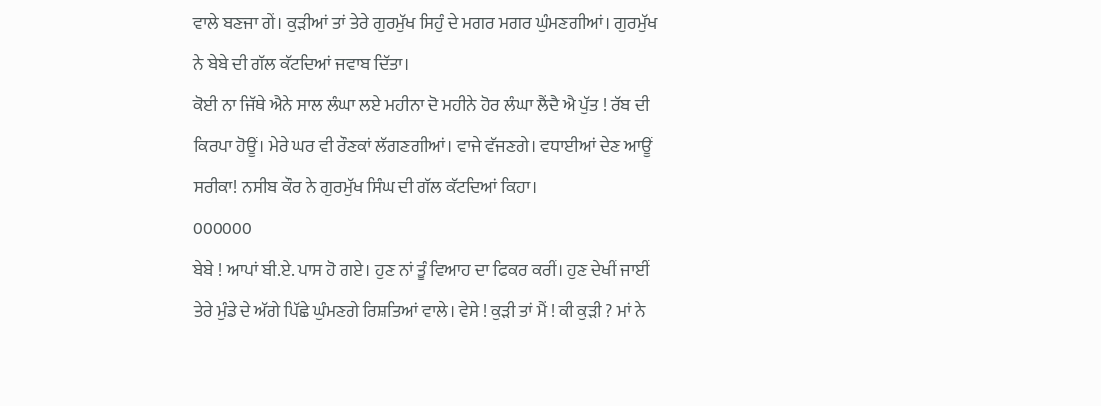ਵਾਲੇ ਬਣਜਾ ਗੇਂ। ਕੁੜੀਆਂ ਤਾਂ ਤੇਰੇ ਗੁਰਮੁੱਖ ਸਿਹੁੰ ਦੇ ਮਗਰ ਮਗਰ ਘੁੰਮਣਗੀਆਂ। ਗੁਰਮੁੱਖ ਨੇ ਬੇਬੇ ਦੀ ਗੱਲ ਕੱਟਦਿਆਂ ਜਵਾਬ ਦਿੱਤਾ।
ਕੋਈ ਨਾ ਜਿੱਥੇ ਐਨੇ ਸਾਲ ਲੰਘਾ ਲਏ ਮਹੀਨਾ ਦੋ ਮਹੀਨੇ ਹੋਰ ਲੰਘਾ ਲੈਂਦੈ ਐ ਪੁੱਤ ! ਰੱਬ ਦੀ ਕਿਰਪਾ ਹੋਊਂ। ਮੇਰੇ ਘਰ ਵੀ ਰੌਣਕਾਂ ਲੱਗਣਗੀਆਂ। ਵਾਜੇ ਵੱਜਣਗੇ। ਵਧਾਈਆਂ ਦੇਣ ਆਊਂ ਸਰੀਕਾ! ਨਸੀਬ ਕੌਰ ਨੇ ਗੁਰਮੁੱਖ ਸਿੰਘ ਦੀ ਗੱਲ ਕੱਟਦਿਆਂ ਕਿਹਾ।
000000
ਬੇਬੇ ! ਆਪਾਂ ਬੀ.ਏ. ਪਾਸ ਹੋ ਗਏ। ਹੁਣ ਨਾਂ ਤੂੰ ਵਿਆਹ ਦਾ ਫਿਕਰ ਕਰੀਂ। ਹੁਣ ਦੇਖੀਂ ਜਾਈਂ ਤੇਰੇ ਮੁੰਡੇ ਦੇ ਅੱਗੇ ਪਿੱਛੇ ਘੁੰਮਣਗੇ ਰਿਸ਼ਤਿਆਂ ਵਾਲੇ। ਵੇਸੇ ! ਕੁੜੀ ਤਾਂ ਮੈਂ ! ਕੀ ਕੁੜੀ ? ਮਾਂ ਨੇ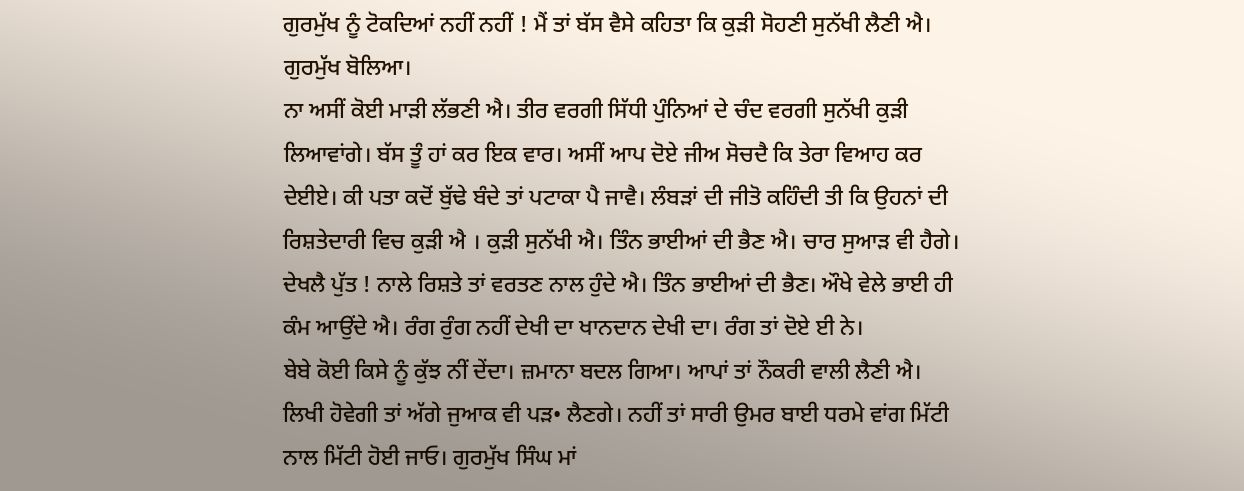ਗੁਰਮੁੱਖ ਨੂੰ ਟੋਕਦਿਆਂ ਨਹੀਂ ਨਹੀਂ ! ਮੈਂ ਤਾਂ ਬੱਸ ਵੈਸੇ ਕਹਿਤਾ ਕਿ ਕੁੜੀ ਸੋਹਣੀ ਸੁਨੱਖੀ ਲੈਣੀ ਐ। ਗੁਰਮੁੱਖ ਬੋਲਿਆ।
ਨਾ ਅਸੀਂ ਕੋਈ ਮਾੜੀ ਲੱਭਣੀ ਐ। ਤੀਰ ਵਰਗੀ ਸਿੱਧੀ ਪੁੰਨਿਆਂ ਦੇ ਚੰਦ ਵਰਗੀ ਸੁਨੱਖੀ ਕੁੜੀ ਲਿਆਵਾਂਗੇ। ਬੱਸ ਤੂੰ ਹਾਂ ਕਰ ਇਕ ਵਾਰ। ਅਸੀਂ ਆਪ ਦੋਏ ਜੀਅ ਸੋਚਦੈ ਕਿ ਤੇਰਾ ਵਿਆਹ ਕਰ ਦੇਈਏ। ਕੀ ਪਤਾ ਕਦੋਂ ਬੁੱਢੇ ਬੰਦੇ ਤਾਂ ਪਟਾਕਾ ਪੈ ਜਾਵੈ। ਲੰਬੜਾਂ ਦੀ ਜੀਤੋ ਕਹਿੰਦੀ ਤੀ ਕਿ ਉਹਨਾਂ ਦੀ ਰਿਸ਼ਤੇਦਾਰੀ ਵਿਚ ਕੁੜੀ ਐ । ਕੁੜੀ ਸੁਨੱਖੀ ਐ। ਤਿੰਨ ਭਾਈਆਂ ਦੀ ਭੈਣ ਐ। ਚਾਰ ਸੁਆੜ ਵੀ ਹੈਗੇ। ਦੇਖਲੈ ਪੁੱਤ ! ਨਾਲੇ ਰਿਸ਼ਤੇ ਤਾਂ ਵਰਤਣ ਨਾਲ ਹੁੰਦੇ ਐ। ਤਿੰਨ ਭਾਈਆਂ ਦੀ ਭੈਣ। ਔਖੇ ਵੇਲੇ ਭਾਈ ਹੀ ਕੰਮ ਆਉਂਦੇ ਐ। ਰੰਗ ਰੁੰਗ ਨਹੀਂ ਦੇਖੀ ਦਾ ਖਾਨਦਾਨ ਦੇਖੀ ਦਾ। ਰੰਗ ਤਾਂ ਦੋਏ ਈ ਨੇ।
ਬੇਬੇ ਕੋਈ ਕਿਸੇ ਨੂੰ ਕੁੱਝ ਨੀਂ ਦੇਂਦਾ। ਜ਼ਮਾਨਾ ਬਦਲ ਗਿਆ। ਆਪਾਂ ਤਾਂ ਨੌਕਰੀ ਵਾਲੀ ਲੈਣੀ ਐ। ਲਿਖੀ ਹੋਵੇਗੀ ਤਾਂ ਅੱਗੇ ਜੁਆਕ ਵੀ ਪੜ• ਲੈਣਗੇ। ਨਹੀਂ ਤਾਂ ਸਾਰੀ ਉਮਰ ਬਾਈ ਧਰਮੇ ਵਾਂਗ ਮਿੱਟੀ ਨਾਲ ਮਿੱਟੀ ਹੋਈ ਜਾਓ। ਗੁਰਮੁੱਖ ਸਿੰਘ ਮਾਂ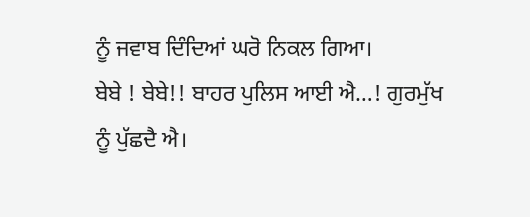ਨੂੰ ਜਵਾਬ ਦਿੰਦਿਆਂ ਘਰੋ ਨਿਕਲ ਗਿਆ।
ਬੇਬੇ ! ਬੇਬੇ!! ਬਾਹਰ ਪੁਲਿਸ ਆਈ ਐ…! ਗੁਰਮੁੱਖ ਨੂੰ ਪੁੱਛਦੈ ਐ।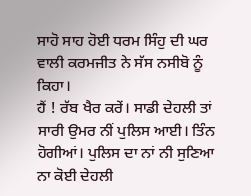ਸਾਹੋ ਸਾਹ ਹੋਈ ਧਰਮ ਸਿੰਹੁ ਦੀ ਘਰ ਵਾਲੀ ਕਰਮਜੀਤ ਨੇ ਸੱਸ ਨਸੀਬੋ ਨੂੰ ਕਿਹਾ।
ਹੈਂ ! ਰੱਬ ਖੈਰ ਕਰੇਂ। ਸਾਡੀ ਦੇਹਲੀ ਤਾਂ ਸਾਰੀ ਉਮਰ ਨੀਂ ਪੁਲਿਸ ਆਈ। ਤਿੰਨ ਹੋਗੀਆਂ। ਪੁਲਿਸ ਦਾ ਨਾਂ ਨੀ ਸੁਣਿਆ ਨਾ ਕੋਈ ਦੇਹਲੀ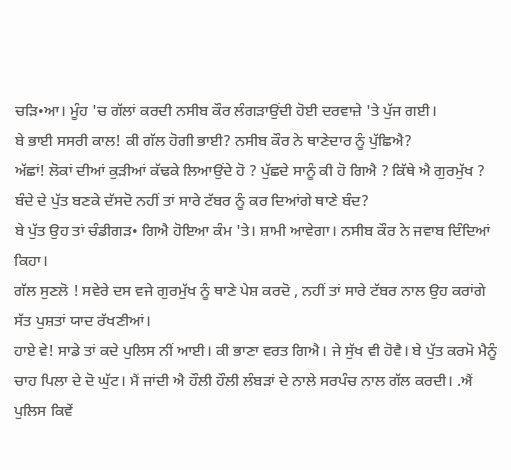ਚੜਿ•ਆ। ਮੂੰਹ 'ਚ ਗੱਲਾਂ ਕਰਦੀ ਨਸੀਬ ਕੌਰ ਲੰਗੜਾਉਂਦੀ ਹੋਈ ਦਰਵਾਜ਼ੇ 'ਤੇ ਪੁੱਜ ਗਈ।
ਬੇ ਭਾਈ ਸਸਰੀ ਕਾਲ! ਕੀ ਗੱਲ ਹੋਗੀ ਭਾਈ? ਨਸੀਬ ਕੌਰ ਨੇ ਥਾਣੇਦਾਰ ਨੂੰ ਪੁੱਛਿਐ?
ਅੱਛਾਂ! ਲੋਕਾਂ ਦੀਆਂ ਕੁੜੀਆਂ ਕੱਢਕੇ ਲਿਆਉਂਦੇ ਹੋ ? ਪੁੱਛਦੇ ਸਾਨੂੰ ਕੀ ਹੋ ਗਿਐ ? ਕਿੱਥੇ ਐ ਗੁਰਮੁੱਖ ? ਬੰਦੇ ਦੇ ਪੁੱਤ ਬਣਕੇ ਦੱਸਦੋ ਨਹੀਂ ਤਾਂ ਸਾਰੇ ਟੱਬਰ ਨੂੰ ਕਰ ਦਿਆਂਗੇ ਥਾਣੇ ਬੰਦ?
ਬੇ ਪੁੱਤ ਉਹ ਤਾਂ ਚੰਡੀਗੜ• ਗਿਐ ਹੋਇਆ ਕੰਮ 'ਤੇ। ਸ਼ਾਮੀ ਆਵੇਗਾ। ਨਸੀਬ ਕੌਰ ਨੇ ਜਵਾਬ ਦਿੰਦਿਆਂ ਕਿਹਾ।
ਗੱਲ ਸੁਣਲੋ ! ਸਵੇਰੇ ਦਸ ਵਜੇ ਗੁਰਮੁੱਖ ਨੂੰ ਥਾਣੇ ਪੇਸ਼ ਕਰਦੋ , ਨਹੀਂ ਤਾਂ ਸਾਰੇ ਟੱਬਰ ਨਾਲ ਉਹ ਕਰਾਂਗੇ ਸੱਤ ਪੁਸ਼ਤਾਂ ਯਾਦ ਰੱਖਣੀਆਂ।
ਹਾਏ ਵੇ! ਸਾਡੇ ਤਾਂ ਕਦੇ ਪੁਲਿਸ ਨੀਂ ਆਈ। ਕੀ ਭਾਣਾ ਵਰਤ ਗਿਐ। ਜੇ ਸੁੱਖ ਵੀ ਹੋਵੈ। ਬੇ ਪੁੱਤ ਕਰਮੋ ਮੈਨੂੰ ਚਾਹ ਪਿਲਾ ਦੇ ਦੋ ਘੁੱਟ। ਮੈਂ ਜਾਂਦੀ ਐ ਹੌਲੀ ਹੌਲੀ ਲੰਬੜਾਂ ਦੇ ਨਾਲੇ ਸਰਪੰਚ ਨਾਲ ਗੱਲ ਕਰਦੀ। .ਐਂ ਪੁਲਿਸ ਕਿਵੇਂ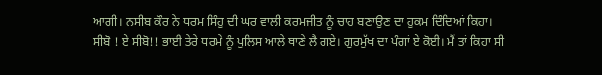ਆਗੀ। ਨਸੀਬ ਕੌਰ ਨੇ ਧਰਮ ਸਿੰਹੁ ਦੀ ਘਰ ਵਾਲੀ ਕਰਮਜੀਤ ਨੂੰ ਚਾਹ ਬਣਾਉਣ ਦਾ ਹੁਕਮ ਦਿੰਦਿਆਂ ਕਿਹਾ।
ਸੀਬੋ ! ਏ ਸੀਬੋ!! ਭਾਈ ਤੇਰੇ ਧਰਮੇ ਨੂੰ ਪੁਲਿਸ ਆਲੇ ਥਾਣੇ ਲੈ ਗਏ। ਗੁਰਮੁੱਖ ਦਾ ਪੰਗਾਂ ਏ ਕੋਈ। ਮੈਂ ਤਾਂ ਕਿਹਾ ਸੀ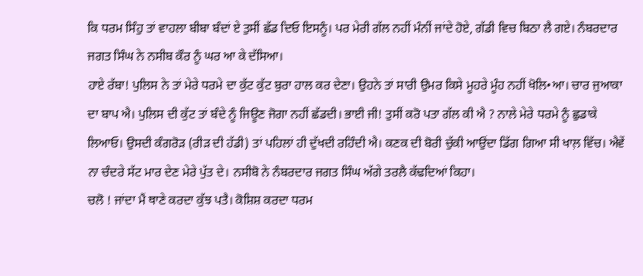ਕਿ ਧਰਮ ਸਿੰਹੁ ਤਾਂ ਵਾਹਲਾ ਬੀਬਾ ਬੰਦਾਂ ਏ ਤੁਸੀਂ ਛੱਡ ਦਿਓ ਇਸਨੂੰ। ਪਰ ਮੇਰੀ ਗੱਲ ਨਹੀਂ ਮੰਨੀਂ ਜਾਂਦੇ ਹੋਏ, ਗੱਡੀ ਵਿਚ ਬਿਠਾ ਲੈ ਗਏ। ਨੰਬਰਦਾਰ ਜਗਤ ਸਿੰਘ ਨੇ ਨਸੀਬ ਕੌਰ ਨੂੰ ਘਰ ਆ ਕੇ ਦੱਸਿਆ।
ਹਾਏ ਰੱਬਾ! ਪੁਲਿਸ ਨੇ ਤਾਂ ਮੇਰੇ ਧਰਮੇ ਦਾ ਕੁੱਟ ਕੁੱਟ ਬੁਰਾ ਹਾਲ ਕਰ ਦੇਣਾ। ਉਹਨੇ ਤਾਂ ਸਾਰੀ ਉਮਰ ਕਿਸੇ ਮੂਹਰੇ ਮੂੰਹ ਨਹੀਂ ਖੋਲਿ•ਆ। ਚਾਰ ਜੁਆਕਾ ਦਾ ਬਾਪ ਐ। ਪੁਲਿਸ ਦੀ ਕੁੱਟ ਤਾਂ ਬੰਦੇ ਨੂੰ ਜਿਊਣ ਜੋਗਾ ਨਹੀਂ ਛੱਡਦੀ। ਭਾਈ ਜੀ! ਤੁਸੀਂ ਕਰੋ ਪਤਾ ਗੱਲ ਕੀ ਐ ? ਨਾਲੇ ਮੇਰੇ ਧਰਮੇ ਨੂੰ ਛੁਡਾਕੇ ਲਿਆਓ। ਉਸਦੀ ਕੰਗਰੋੜ (ਰੀੜ ਦੀ ਹੱਡੀ) ਤਾਂ ਪਹਿਲਾਂ ਹੀ ਦੁੱਖਦੀ ਰਹਿੰਦੀ ਐ। ਕਣਕ ਦੀ ਬੋਰੀ ਚੁੱਕੀ ਆਉਂਦਾ ਡਿੱਗ ਗਿਆ ਸੀ ਖਾਲ਼ ਵਿੱਚ। ਐਵੇਂ ਨਾ ਚੰਦਰੇ ਸੱਟ ਮਾਰ ਦੇਣ ਮੇਰੇ ਪੁੱਤ ਦੇ। ਨਸੀਬੋ ਨੇ ਨੰਬਰਦਾਰ ਜਗਤ ਸਿੰਘ ਅੱਗੇ ਤਰਲੈ ਕੱਢਦਿਆਂ ਕਿਹਾ।
ਚਲੋ ! ਜਾਂਦਾ ਮੈਂ ਥਾਣੇ ਕਰਦਾ ਕੁੱਝ ਪਤੈ। ਕੋਸ਼ਿਸ਼ ਕਰਦਾ ਧਰਮ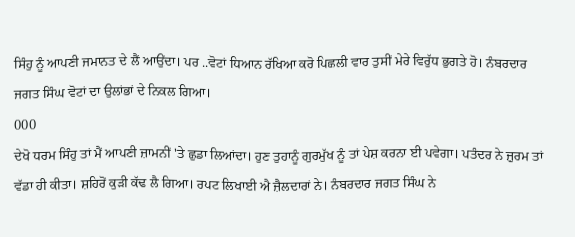ਸਿੰਹੁ ਨੂੰ ਆਪਣੀ ਜਮਾਨਤ ਦੇ ਲੈਂ ਆਉਂਦਾ। ਪਰ ..ਵੋਟਾਂ ਧਿਆਨ ਰੱਖਿਆ ਕਰੋ ਪਿਛਲੀ ਵਾਰ ਤੁਸੀਂ ਮੇਰੇ ਵਿਰੁੱਧ ਭੁਗਤੇ ਹੋ। ਨੰਬਰਦਾਰ ਜਗਤ ਸਿੰਘ ਵੋਟਾਂ ਦਾ ਉਲਾਂਭਾਂ ਦੇ ਨਿਕਲ ਗਿਆ।
000
ਦੇਖੋ ਧਰਮ ਸਿੰਹੁ ਤਾਂ ਮੈਂ ਆਪਣੀ ਜ਼ਾਮਨੀਂ 'ਤੇ ਛੁਡਾ ਲਿਆਂਦਾ। ਹੁਣ ਤੁਹਾਨੂੰ ਗੁਰਮੁੱਖ ਨੂੰ ਤਾਂ ਪੇਸ਼ ਕਰਨਾ ਈ ਪਵੇਗਾ। ਪਤੰਦਰ ਨੇ ਜ਼ੁਰਮ ਤਾਂ ਵੱਡਾ ਹੀ ਕੀਤਾ। ਸ਼ਹਿਰੋਂ ਕੁੜੀ ਕੱਢ ਲੈ ਗਿਆ। ਰਪਟ ਲਿਖਾਈ ਐ ਜ਼ੈਲਦਾਰਾਂ ਨੇ। ਨੰਬਰਦਾਰ ਜਗਤ ਸਿੰਘ ਨੇ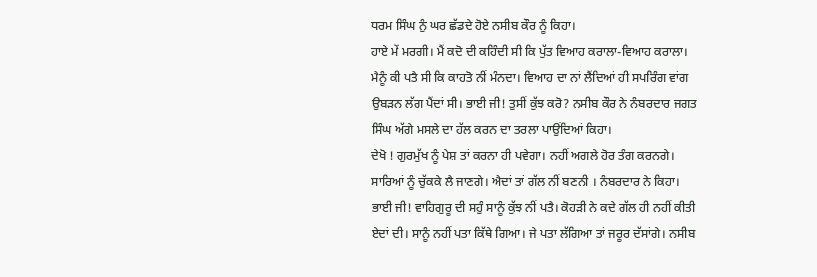ਧਰਮ ਸਿੰਘ ਨੁੰ ਘਰ ਛੱਡਦੇ ਹੋਏ ਨਸੀਬ ਕੌਰ ਨੂੰ ਕਿਹਾ।
ਹਾਏ ਮੇਂ ਮਰਗੀ। ਮੈਂ ਕਦੋ ਦੀ ਕਹਿੰਦੀ ਸੀ ਕਿ ਪੁੱਤ ਵਿਆਹ ਕਰਾਲਾ-ਵਿਆਹ ਕਰਾਲਾ। ਮੈਨੂੰ ਕੀ ਪਤੈ ਸੀ ਕਿ ਕਾਹਤੋ ਨੀਂ ਮੰਨਦਾ। ਵਿਆਹ ਦਾ ਨਾਂ ਲੈਂਦਿਆਂ ਹੀ ਸਪਰਿੰਗ ਵਾਂਗ ਉਬੜਨ ਲੱਗ ਪੈਂਦਾਂ ਸੀ। ਭਾਈ ਜੀ! ਤੁਸੀਂ ਕੁੱਝ ਕਰੋ? ਨਸੀਬ ਕੌਰ ਨੇ ਨੰਬਰਦਾਰ ਜਗਤ ਸਿੰਘ ਅੱਗੇ ਮਸਲੇ ਦਾ ਹੱਲ ਕਰਨ ਦਾ ਤਰਲਾ ਪਾਉਂਦਿਆਂ ਕਿਹਾ।
ਦੇਖੋ ! ਗੁਰਮੁੱਖ ਨੂੰ ਪੇਸ਼ ਤਾਂ ਕਰਨਾ ਹੀ ਪਵੇਗਾ। ਨਹੀਂ ਅਗਲੇ ਹੋਰ ਤੰਗ ਕਰਨਗੇ। ਸਾਰਿਆਂ ਨੂੰ ਚੁੱਕਕੇ ਲੈ ਜਾਣਗੇ। ਐਦਾਂ ਤਾਂ ਗੱਲ ਨੀਂ ਬਣਨੀ । ਨੰਬਰਦਾਰ ਨੇ ਕਿਹਾ।
ਭਾਈ ਜੀ! ਵਾਹਿਗੁਰੂ ਦੀ ਸਹੁੰ ਸਾਨੂੰ ਕੁੱਝ ਨੀਂ ਪਤੈ। ਕੋਹੜੀ ਨੇ ਕਦੇ ਗੱਲ ਹੀ ਨਹੀਂ ਕੀਤੀ ਏਦਾਂ ਦੀ। ਸਾਨੂੰ ਨਹੀਂ ਪਤਾ ਕਿੱਥੇ ਗਿਆ। ਜੇ ਪਤਾ ਲੱਗਿਆ ਤਾਂ ਜਰੂਰ ਦੱਸਾਂਗੇ। ਨਸੀਬ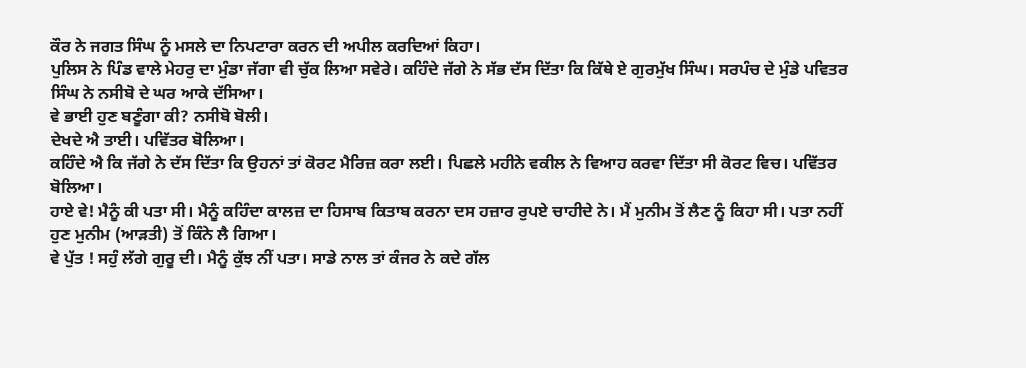ਕੌਰ ਨੇ ਜਗਤ ਸਿੰਘ ਨੂੰ ਮਸਲੇ ਦਾ ਨਿਪਟਾਰਾ ਕਰਨ ਦੀ ਅਪੀਲ ਕਰਦਿਆਂ ਕਿਹਾ।
ਪੁਲਿਸ ਨੇ ਪਿੰਡ ਵਾਲੇ ਮੇਹਰੁ ਦਾ ਮੁੰਡਾ ਜੱਗਾ ਵੀ ਚੁੱਕ ਲਿਆ ਸਵੇਰੇ। ਕਹਿੰਦੇ ਜੱਗੇ ਨੇ ਸੱਭ ਦੱਸ ਦਿੱਤਾ ਕਿ ਕਿੱਥੇ ਏ ਗੁਰਮੁੱਖ ਸਿੰਘ। ਸਰਪੰਚ ਦੇ ਮੁੰਡੇ ਪਵਿਤਰ ਸਿੰਘ ਨੇ ਨਸੀਬੋ ਦੇ ਘਰ ਆਕੇ ਦੱਸਿਆ।
ਵੇ ਭਾਈ ਹੁਣ ਬਣੂੰਗਾ ਕੀ? ਨਸੀਬੋ ਬੋਲੀ।
ਦੇਖਦੇ ਐ ਤਾਈ। ਪਵਿੱਤਰ ਬੋਲਿਆ।
ਕਹਿੰਦੇ ਐ ਕਿ ਜੱਗੇ ਨੇ ਦੱਸ ਦਿੱਤਾ ਕਿ ਉਹਨਾਂ ਤਾਂ ਕੋਰਟ ਮੈਰਿਜ਼ ਕਰਾ ਲਈ। ਪਿਛਲੇ ਮਹੀਨੇ ਵਕੀਲ ਨੇ ਵਿਆਹ ਕਰਵਾ ਦਿੱਤਾ ਸੀ ਕੋਰਟ ਵਿਚ। ਪਵਿੱਤਰ ਬੋਲਿਆ।
ਹਾਏ ਵੇ! ਮੈਨੂੰ ਕੀ ਪਤਾ ਸੀ। ਮੈਨੂੰ ਕਹਿੰਦਾ ਕਾਲਜ਼ ਦਾ ਹਿਸਾਬ ਕਿਤਾਬ ਕਰਨਾ ਦਸ ਹਜ਼ਾਰ ਰੁਪਏ ਚਾਹੀਦੇ ਨੇ। ਮੈਂ ਮੁਨੀਮ ਤੋਂ ਲੈਣ ਨੂੰ ਕਿਹਾ ਸੀ। ਪਤਾ ਨਹੀਂ ਹੁਣ ਮੁਨੀਮ (ਆੜਤੀ) ਤੋਂ ਕਿੰਨੇ ਲੈ ਗਿਆ।
ਵੇ ਪੁੱਤ ! ਸਹੁੰ ਲੱਗੇ ਗੁਰੂ ਦੀ। ਮੈਨੂੰ ਕੁੱਝ ਨੀਂ ਪਤਾ। ਸਾਡੇ ਨਾਲ ਤਾਂ ਕੰਜਰ ਨੇ ਕਦੇ ਗੱਲ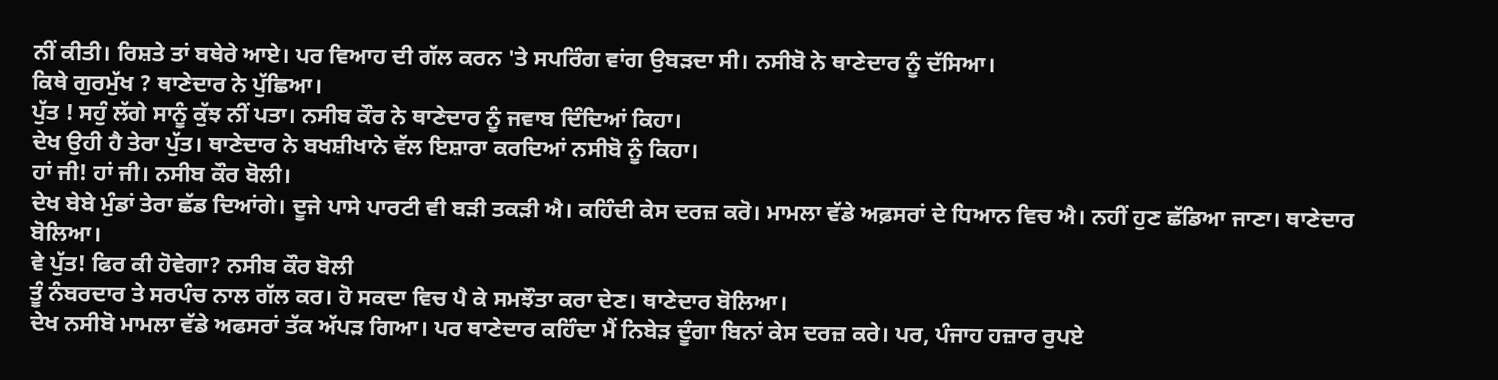ਨੀਂ ਕੀਤੀ। ਰਿਸ਼ਤੇ ਤਾਂ ਬਥੇਰੇ ਆਏ। ਪਰ ਵਿਆਹ ਦੀ ਗੱਲ ਕਰਨ 'ਤੇ ਸਪਰਿੰਗ ਵਾਂਗ ਉਬੜਦਾ ਸੀ। ਨਸੀਬੋ ਨੇ ਥਾਣੇਦਾਰ ਨੂੰ ਦੱਸਿਆ।
ਕਿਥੇ ਗੁਰਮੁੱਖ ? ਥਾਣੇਦਾਰ ਨੇ ਪੁੱਛਿਆ।
ਪੁੱਤ ! ਸਹੁੰ ਲੱਗੇ ਸਾਨੂੰ ਕੁੱਝ ਨੀਂ ਪਤਾ। ਨਸੀਬ ਕੌਰ ਨੇ ਥਾਣੇਦਾਰ ਨੂੰ ਜਵਾਬ ਦਿੰਦਿਆਂ ਕਿਹਾ।
ਦੇਖ ਉਹੀ ਹੈ ਤੇਰਾ ਪੁੱਤ। ਥਾਣੇਦਾਰ ਨੇ ਬਖਸ਼ੀਖਾਨੇ ਵੱਲ ਇਸ਼ਾਰਾ ਕਰਦਿਆਂ ਨਸੀਬੋ ਨੂੰ ਕਿਹਾ।
ਹਾਂ ਜੀ! ਹਾਂ ਜੀ। ਨਸੀਬ ਕੌਰ ਬੋਲੀ।
ਦੇਖ ਬੇਬੇ ਮੁੰਡਾਂ ਤੇਰਾ ਛੱਡ ਦਿਆਂਗੇ। ਦੂਜੇ ਪਾਸੇ ਪਾਰਟੀ ਵੀ ਬੜੀ ਤਕੜੀ ਐ। ਕਹਿੰਦੀ ਕੇਸ ਦਰਜ਼ ਕਰੋ। ਮਾਮਲਾ ਵੱਡੇ ਅਫ਼ਸਰਾਂ ਦੇ ਧਿਆਨ ਵਿਚ ਐ। ਨਹੀਂ ਹੁਣ ਛੱਡਿਆ ਜਾਣਾ। ਥਾਣੇਦਾਰ ਬੋਲਿਆ।
ਵੇ ਪੁੱਤ! ਫਿਰ ਕੀ ਹੋਵੇਗਾ? ਨਸੀਬ ਕੌਰ ਬੋਲੀ
ਤੂੰ ਨੰਬਰਦਾਰ ਤੇ ਸਰਪੰਚ ਨਾਲ ਗੱਲ ਕਰ। ਹੋ ਸਕਦਾ ਵਿਚ ਪੈ ਕੇ ਸਮਝੌਤਾ ਕਰਾ ਦੇਣ। ਥਾਣੇਦਾਰ ਬੋਲਿਆ।
ਦੇਖ ਨਸੀਬੋ ਮਾਮਲਾ ਵੱਡੇ ਅਫਸਰਾਂ ਤੱਕ ਅੱਪੜ ਗਿਆ। ਪਰ ਥਾਣੇਦਾਰ ਕਹਿੰਦਾ ਮੈਂ ਨਿਬੇੜ ਦੂੰਗਾ ਬਿਨਾਂ ਕੇਸ ਦਰਜ਼ ਕਰੇ। ਪਰ, ਪੰਜਾਹ ਹਜ਼ਾਰ ਰੁਪਏ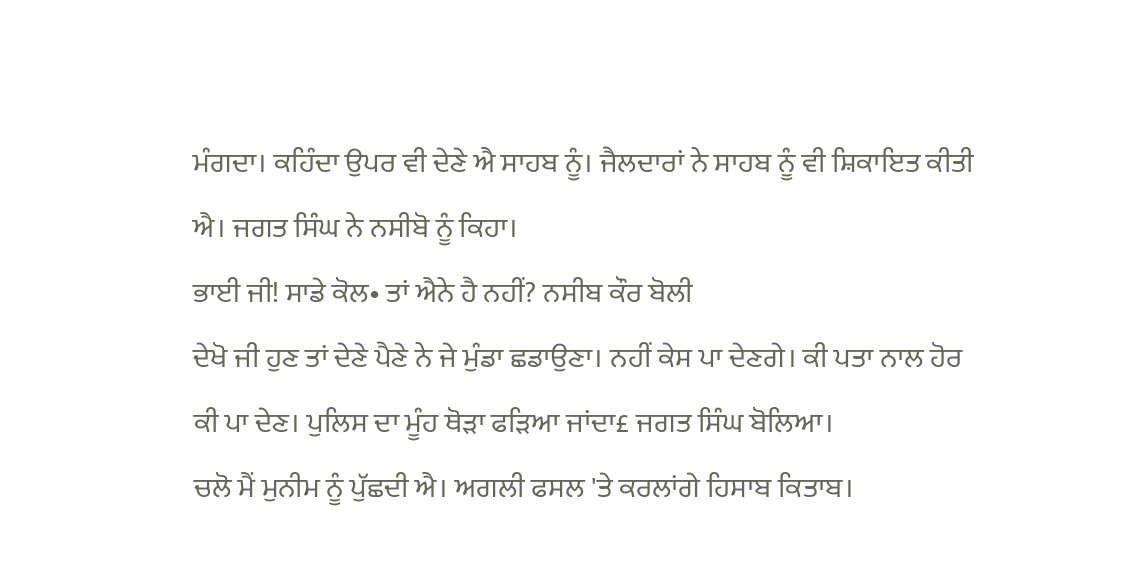ਮੰਗਦਾ। ਕਹਿੰਦਾ ਉਪਰ ਵੀ ਦੇਣੇ ਐ ਸਾਹਬ ਨੂੰ। ਜੈਲਦਾਰਾਂ ਨੇ ਸਾਹਬ ਨੂੰ ਵੀ ਸ਼ਿਕਾਇਤ ਕੀਤੀ ਐ। ਜਗਤ ਸਿੰਘ ਨੇ ਨਸੀਬੋ ਨੂੰ ਕਿਹਾ।
ਭਾਈ ਜੀ! ਸਾਡੇ ਕੋਲ• ਤਾਂ ਐਨੇ ਹੈ ਨਹੀਂ? ਨਸੀਬ ਕੌਰ ਬੋਲੀ
ਦੇਖੋ ਜੀ ਹੁਣ ਤਾਂ ਦੇਣੇ ਪੈਣੇ ਨੇ ਜੇ ਮੁੰਡਾ ਛਡਾਉਣਾ। ਨਹੀਂ ਕੇਸ ਪਾ ਦੇਣਗੇ। ਕੀ ਪਤਾ ਨਾਲ ਹੋਰ ਕੀ ਪਾ ਦੇਣ। ਪੁਲਿਸ ਦਾ ਮੂੰਹ ਥੋੜਾ ਫੜਿਆ ਜਾਂਦਾ£ ਜਗਤ ਸਿੰਘ ਬੋਲਿਆ।
ਚਲੋ ਮੈਂ ਮੁਨੀਮ ਨੂੰ ਪੁੱਛਦੀ ਐ। ਅਗਲੀ ਫਸਲ 'ਤੇ ਕਰਲਾਂਗੇ ਹਿਸਾਬ ਕਿਤਾਬ।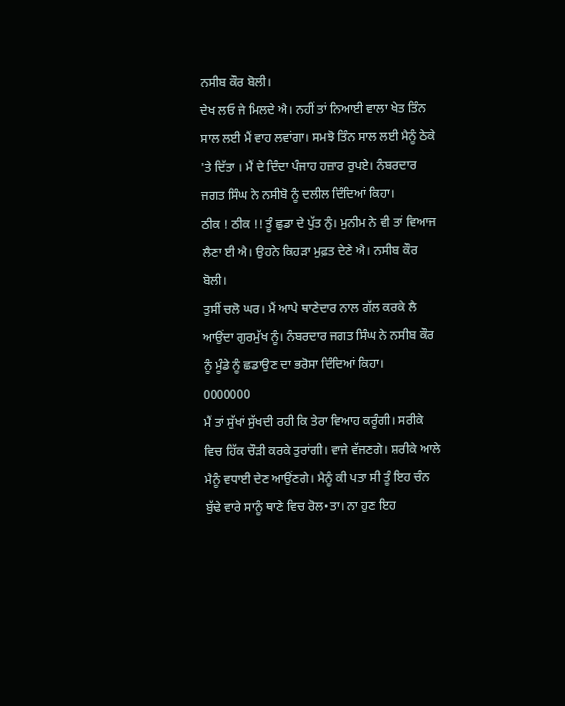ਨਸੀਬ ਕੌਰ ਬੋਲੀ।
ਦੇਖ ਲਓ ਜੇ ਮਿਲਦੇ ਐ। ਨਹੀਂ ਤਾਂ ਨਿਆਈ ਵਾਲਾ ਖੇਤ ਤਿੰਨ ਸਾਲ ਲਈ ਮੈਂ ਵਾਹ ਲਵਾਂਗਾ। ਸਮਝੋ ਤਿੰਨ ਸਾਲ ਲਈ ਮੈਨੂੰ ਠੇਕੇ 'ਤੇ ਦਿੱਤਾ । ਮੈਂ ਦੇ ਦਿੰਦਾ ਪੰਜਾਹ ਹਜ਼ਾਰ ਰੁਪਏ। ਨੰਬਰਦਾਰ ਜਗਤ ਸਿੰਘ ਨੇ ਨਸੀਬੋ ਨੂੰ ਦਲੀਲ ਦਿੰਦਿਆਂ ਕਿਹਾ।
ਠੀਕ ! ਠੀਕ !! ਤੂੰ ਛੁਡਾ ਦੇ ਪੁੱਤ ਨੁੰ। ਮੁਨੀਮ ਨੇ ਵੀ ਤਾਂ ਵਿਆਜ ਲੈਣਾ ਈ ਐ। ਉਹਨੇ ਕਿਹੜਾ ਮੁਫ਼ਤ ਦੇਣੇ ਐ। ਨਸੀਬ ਕੌਰ ਬੋਲੀ।
ਤੁਸੀਂ ਚਲੋ ਘਰ। ਮੈਂ ਆਪੇ ਥਾਣੇਦਾਰ ਨਾਲ ਗੱਲ ਕਰਕੇ ਲੈ ਆਉਂਦਾ ਗੁਰਮੁੱਖ ਨੂੰ। ਨੰਬਰਦਾਰ ਜਗਤ ਸਿੰਘ ਨੇ ਨਸੀਬ ਕੌਰ ਨੂੰ ਮੂੰਡੇ ਨੂੰ ਛਡਾਉਣ ਦਾ ਭਰੋਸਾ ਦਿੰਦਿਆਂ ਕਿਹਾ।
0000000
ਮੈਂ ਤਾਂ ਸੁੱਖਾਂ ਸੁੱਖਦੀ ਰਹੀ ਕਿ ਤੇਰਾ ਵਿਆਹ ਕਰੂੰਗੀ। ਸਰੀਕੇ ਵਿਚ ਹਿੱਕ ਚੌੜੀ ਕਰਕੇ ਤੁਰਾਂਗੀ। ਵਾਜੇ ਵੱਜਣਗੇ। ਸ਼ਰੀਕੇ ਆਲੇ ਮੈਨੂੰ ਵਧਾਈ ਦੇਣ ਆਉਂਣਗੇ। ਮੈਨੂੰ ਕੀ ਪਤਾ ਸੀ ਤੂੰ ਇਹ ਚੰਨ ਬੁੱਢੇ ਵਾਰੇ ਸਾਨੂੰ ਥਾਣੇ ਵਿਚ ਰੋਲ•ਤਾ। ਨਾ ਹੁਣ ਇਹ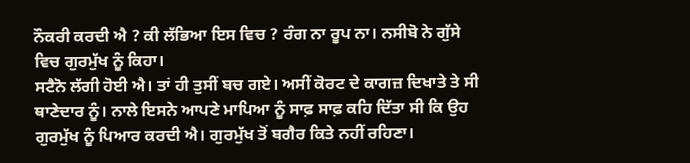ਨੌਕਰੀ ਕਰਦੀ ਐ ? ਕੀ ਲੱਭਿਆ ਇਸ ਵਿਚ ? ਰੰਗ ਨਾ ਰੂਪ ਨਾ। ਨਸੀਬੋ ਨੇ ਗੁੱਸੇ ਵਿਚ ਗੁਰਮੁੱਖ ਨੂੰ ਕਿਹਾ।
ਸਟੈਨੋ ਲੱਗੀ ਹੋਈ ਐ। ਤਾਂ ਹੀ ਤੁਸੀਂ ਬਚ ਗਏ। ਅਸੀਂ ਕੋਰਟ ਦੇ ਕਾਗਜ਼ ਦਿਖਾਤੇ ਤੇ ਸੀ ਥਾਣੇਦਾਰ ਨੂੰ। ਨਾਲੇ ਇਸਨੇ ਆਪਣੇ ਮਾਪਿਆ ਨੂੰ ਸਾਫ਼ ਸਾਫ਼ ਕਹਿ ਦਿੱਤਾ ਸੀ ਕਿ ਉਹ ਗੁਰਮੁੱਖ ਨੂੰ ਪਿਆਰ ਕਰਦੀ ਐ। ਗੁਰਮੁੱਖ ਤੋਂ ਬਗੈਰ ਕਿਤੇ ਨਹੀਂ ਰਹਿਣਾ।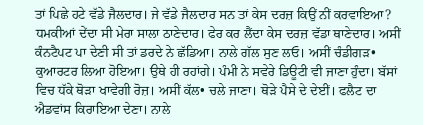ਤਾਂ ਪਿਛੇ ਹਟੇ ਵੱਡੇ ਜੈਲਦਾਰ। ਜੇ ਵੱਡੇ ਜੈਲਦਾਰ ਸਨ ਤਾਂ ਕੇਸ ਦਰਜ਼ ਕਿਉਂ ਨੀਂ ਕਰਵਾਇਆ? ਧਮਕੀਆਂ ਦੇਂਦਾ ਸੀ ਮੇਰਾ ਸਾਲਾ ਠਾਣੇਦਾਰ। ਫੇਰ ਕਰ ਲੈਂਦਾ ਕੇਸ ਦਰਜ਼ ਵੱਡਾ ਥਾਣੇਦਾਰ। ਅਸੀਂ ਕੰਨਟੈਪਟ ਪਾ ਦੇਣੀ ਸੀ ਤਾਂ ਡਰਦੇ ਨੇ ਛੱਡਿਆ। ਨਾਲੇ ਗੱਲ ਸੁਣ ਲਓ। ਅਸੀਂ ਚੰਡੀਗੜ• ਕੁਆਰਟਰ ਲਿਆ ਹੋਇਆ। ਉਥੇ ਹੀ ਰਹਾਂਗੇ। ਪੰਮੀ ਨੇ ਸਵੇਰੇ ਡਿਊਟੀ ਵੀ ਜਾਣਾ ਹੁੰਦਾ। ਬੱਸਾਂ ਵਿਚ ਧੱਕੇ ਥੋੜਾ ਖਾਵੇਗੀ ਰੋਜ਼। ਅਸੀਂ ਕੱਲ• ਚਲੇ ਜਾਣਾ। ਥੋੜੇ ਪੈਸੇ ਦੇ ਦੇਈਂ। ਫਲੈਟ ਦਾ ਐਡਵਾਂਸ ਕਿਰਾਇਆ ਦੇਣਾ। ਨਾਲੇ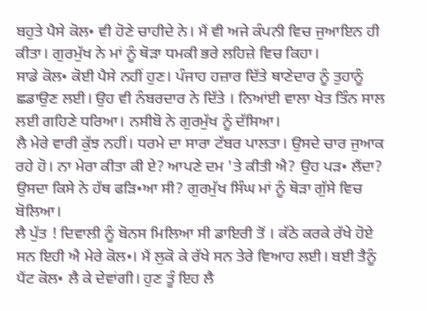ਬਹੁਤੇ ਪੈਸੇ ਕੋਲ• ਵੀ ਹੋਣੇ ਚਾਹੀਦੇ ਨੇ। ਮੈਂ ਵੀ ਅਜੇ ਕੰਪਨੀ ਵਿਚ ਜੁਆਇਨ ਹੀ ਕੀਤਾ। ਗੁਰਮੁੱਖ ਨੇ ਮਾਂ ਨੂੰ ਥੋੜਾ ਧਮਕੀ ਭਰੇ ਲਹਿਜ਼ੇ ਵਿਚ ਕਿਹਾ।
ਸਾਡੇ ਕੋਲ• ਕੋਈ ਪੈਸੇ ਨਹੀਂ ਹੁਣ। ਪੰਜਾਹ ਹਜ਼ਾਰ ਦਿੱਤੇ ਥਾਣੇਦਾਰ ਨੂੰ ਤੁਹਾਨੂੰ ਛਡਾਉਣ ਲਈ। ਉਹ ਵੀ ਨੰਬਰਦਾਰ ਨੇ ਦਿੱਤੇ । ਨਿਆਂਈ ਵਾਲਾ ਖੇਤ ਤਿੰਨ ਸਾਲ ਲਈ ਗਹਿਣੇ ਧਰਿਆ। ਨਸੀਬੋ ਨੇ ਗੁਰਮੁੱਖ ਨੂੰ ਦੱਸਿਆ।
ਲੈ ਮੇਰੇ ਵਾਰੀ ਕੁੱਝ ਨਹੀਂ। ਧਰਮੇ ਦਾ ਸਾਰਾ ਟੱਬਰ ਪਾਲਤਾ। ਉਸਦੇ ਚਾਰ ਜੁਆਕ ਰਹੇ ਹੋ। ਨਾ ਮੇਰਾ ਕੀਤਾ ਕੀ ਏ? ਆਪਣੇ ਦਮ 'ਤੇ ਕੀਤੀ ਐ? ਉਹ ਪੜ• ਲੈਂਦਾ? ਉਸਦਾ ਕਿਸੇ ਨੇ ਹੱਥ ਫੜਿ•ਆ ਸੀ? ਗੁਰਮੁੱਖ ਸਿੰਘ ਮਾਂ ਨੂੰ ਥੋੜਾ ਗੁੱਸੇ ਵਿਚ ਬੋਲਿਆ।
ਲੈ ਪੁੱਤ ! ਦਿਵਾਲੀ ਨੂੰ ਬੋਨਸ ਮਿਲਿਆ ਸੀ ਡਾਇਰੀ ਤੋਂ । ਕੱਠੇ ਕਰਕੇ ਰੱਖੇ ਹੋਏ ਸਨ ਇਹੀ ਐ ਮੇਰੇ ਕੋਲ•। ਮੈਂ ਲੁਕੋ ਕੇ ਰੱਖੇ ਸਨ ਤੇਰੇ ਵਿਆਹ ਲਈ। ਬਈ ਤੈਨੂੰ ਪੈਂਟ ਕੋਲ• ਲੈ ਕੇ ਦੇਵਾਂਗੀ। ਹੁਣ ਤੂੰ ਇਹ ਲੈ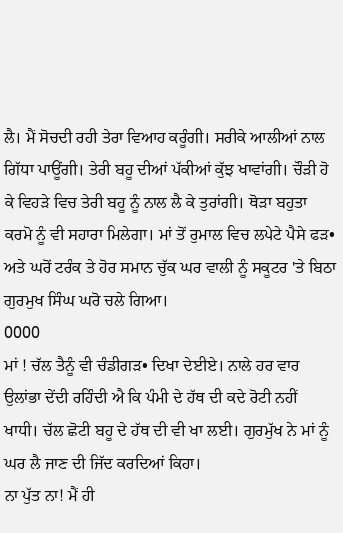ਲੈ। ਮੈਂ ਸੋਚਦੀ ਰਹੀ ਤੇਰਾ ਵਿਆਹ ਕਰੂੰਗੀ। ਸਰੀਕੇ ਆਲੀਆਂ ਨਾਲ ਗਿੱਧਾ ਪਾਊਂਗੀ। ਤੇਰੀ ਬਹੂ ਦੀਆਂ ਪੱਕੀਆਂ ਕੁੱਝ ਖਾਵਾਂਗੀ। ਚੌੜੀ ਹੋ ਕੇ ਵਿਹੜੇ ਵਿਚ ਤੇਰੀ ਬਹੂ ਨੂੰ ਨਾਲ ਲੈ ਕੇ ਤੁਰਾਂਗੀ। ਥੋੜਾ ਬਹੁਤਾ ਕਰਮੋ ਨੂੰ ਵੀ ਸਹਾਰਾ ਮਿਲੇਗਾ। ਮਾਂ ਤੋਂ ਰੁਮਾਲ ਵਿਚ ਲਪੇਟੇ ਪੈਸੇ ਫੜ• ਅਤੇ ਘਰੋਂ ਟਰੰਕ ਤੇ ਹੋਰ ਸਮਾਨ ਚੁੱਕ ਘਰ ਵਾਲੀ ਨੂੰ ਸਕੂਟਰ 'ਤੇ ਬਿਠਾ ਗੁਰਮੁਖ ਸਿੰਘ ਘਰੋ ਚਲੇ ਗਿਆ।
0000
ਮਾਂ ! ਚੱਲ ਤੈਨੂੰ ਵੀ ਚੰਡੀਗੜ• ਦਿਖਾ ਦੇਈਏ। ਨਾਲੇ ਹਰ ਵਾਰ ਉਲਾਂਭਾ ਦੇਂਦੀ ਰਹਿੰਦੀ ਐ ਕਿ ਪੰਮੀ ਦੇ ਹੱਥ ਦੀ ਕਦੇ ਰੋਟੀ ਨਹੀਂ ਖਾਧੀ। ਚੱਲ ਛੋਟੀ ਬਹੂ ਦੇ ਹੱਥ ਦੀ ਵੀ ਖਾ ਲਈ। ਗੁਰਮੁੱਖ ਨੇ ਮਾਂ ਨੂੰ ਘਰ ਲੈ ਜਾਣ ਦੀ ਜਿੱਦ ਕਰਦਿਆਂ ਕਿਹਾ।
ਨਾ ਪੁੱਤ ਨਾ! ਮੈਂ ਹੀ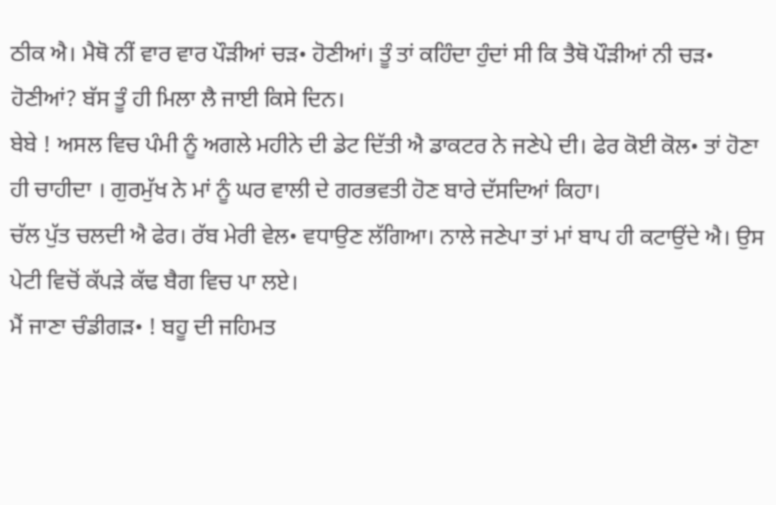ਠੀਕ ਐ। ਮੈਥੋ ਨੀਂ ਵਾਰ ਵਾਰ ਪੌੜੀਆਂ ਚੜ• ਹੋਣੀਆਂ। ਤੂੰ ਤਾਂ ਕਹਿੰਦਾ ਹੁੰਦਾਂ ਸੀ ਕਿ ਤੈਥੋ ਪੌੜੀਆਂ ਨੀ ਚੜ• ਹੋਣੀਆਂ? ਬੱਸ ਤੂੰ ਹੀ ਮਿਲਾ ਲੈ ਜਾਈ ਕਿਸੇ ਦਿਨ।
ਬੇਬੇ ! ਅਸਲ ਵਿਚ ਪੰਮੀ ਨੂੰ ਅਗਲੇ ਮਹੀਨੇ ਦੀ ਡੇਟ ਦਿੱਤੀ ਐ ਡਾਕਟਰ ਨੇ ਜਣੇਪੇ ਦੀ। ਫੇਰ ਕੋਈ ਕੋਲ• ਤਾਂ ਹੋਣਾ ਹੀ ਚਾਹੀਦਾ । ਗੁਰਮੁੱਖ ਨੇ ਮਾਂ ਨੂੰ ਘਰ ਵਾਲੀ ਦੇ ਗਰਭਵਤੀ ਹੋਣ ਬਾਰੇ ਦੱਸਦਿਆਂ ਕਿਹਾ।
ਚੱਲ ਪੁੱਤ ਚਲਦੀ ਐ ਫੇਰ। ਰੱਬ ਮੇਰੀ ਵੇਲ• ਵਧਾਉਣ ਲੱਗਿਆ। ਨਾਲੇ ਜਣੇਪਾ ਤਾਂ ਮਾਂ ਬਾਪ ਹੀ ਕਟਾਉਂਦੇ ਐ। ਉਸ ਪੇਟੀ ਵਿਚੋਂ ਕੱਪੜੇ ਕੱਢ ਬੈਗ ਵਿਚ ਪਾ ਲਏ।
ਮੈਂ ਜਾਣਾ ਚੰਡੀਗੜ• ! ਬਹੂ ਦੀ ਜਹਿਮਤ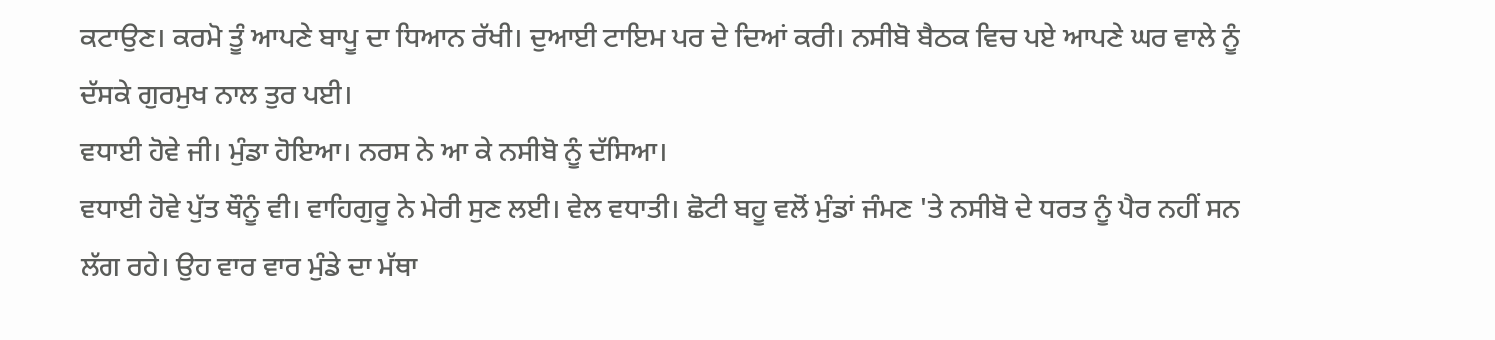ਕਟਾਉਣ। ਕਰਮੋ ਤੂੰ ਆਪਣੇ ਬਾਪੂ ਦਾ ਧਿਆਨ ਰੱਖੀ। ਦੁਆਈ ਟਾਇਮ ਪਰ ਦੇ ਦਿਆਂ ਕਰੀ। ਨਸੀਬੋ ਬੈਠਕ ਵਿਚ ਪਏ ਆਪਣੇ ਘਰ ਵਾਲੇ ਨੂੰ ਦੱਸਕੇ ਗੁਰਮੁਖ ਨਾਲ ਤੁਰ ਪਈ।
ਵਧਾਈ ਹੋਵੇ ਜੀ। ਮੁੰਡਾ ਹੋਇਆ। ਨਰਸ ਨੇ ਆ ਕੇ ਨਸੀਬੋ ਨੂੰ ਦੱਸਿਆ।
ਵਧਾਈ ਹੋਵੇ ਪੁੱਤ ਥੌਨੂੰ ਵੀ। ਵਾਹਿਗੁਰੂ ਨੇ ਮੇਰੀ ਸੁਣ ਲਈ। ਵੇਲ ਵਧਾਤੀ। ਛੋਟੀ ਬਹੂ ਵਲੋਂ ਮੁੰਡਾਂ ਜੰਮਣ 'ਤੇ ਨਸੀਬੋ ਦੇ ਧਰਤ ਨੂੰ ਪੈਰ ਨਹੀਂ ਸਨ ਲੱਗ ਰਹੇ। ਉਹ ਵਾਰ ਵਾਰ ਮੁੰਡੇ ਦਾ ਮੱਥਾ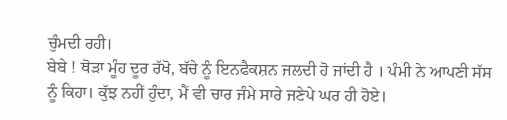ਚੁੰਮਦੀ ਰਹੀ।
ਬੇਬੇ ! ਥੋੜਾ ਮੂੰਹ ਦੂਰ ਰੱਖੋ, ਬੱਚੇ ਨੂੰ ਇਨਫੈਕਸ਼ਨ ਜਲਦੀ ਹੋ ਜਾਂਦੀ ਹੈ । ਪੰਮੀ ਨੇ ਆਪਣੀ ਸੱਸ ਨੂੰ ਕਿਹਾ। ਕੁੱਝ ਨਹੀਂ ਹੁੰਦਾ, ਮੈਂ ਵੀ ਚਾਰ ਜੰਮੇ ਸਾਰੇ ਜਣੇਪੇ ਘਰ ਹੀ ਹੋਏ।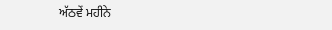ਅੱਠਵੇਂ ਮਹੀਨੇ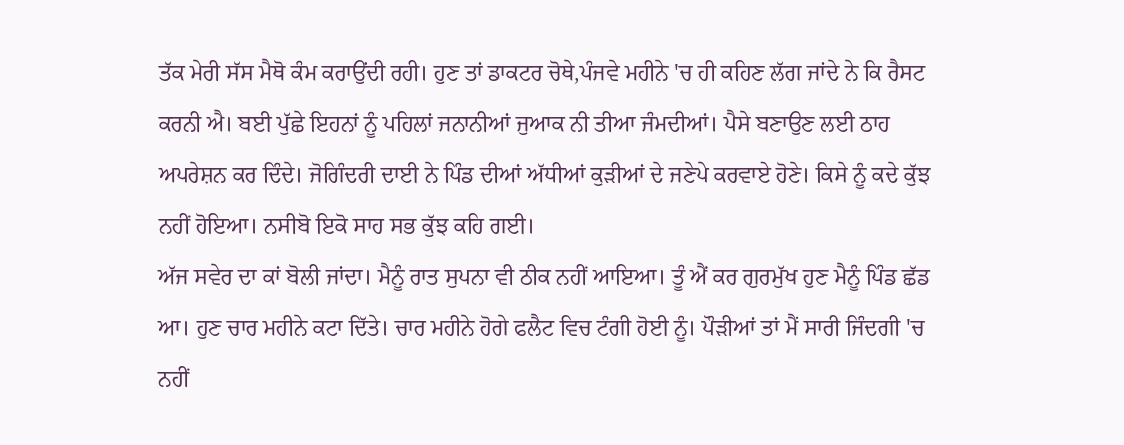ਤੱਕ ਮੇਰੀ ਸੱਸ ਮੈਥੋ ਕੰਮ ਕਰਾਉਂਦੀ ਰਹੀ। ਹੁਣ ਤਾਂ ਡਾਕਟਰ ਚੋਥੇ,ਪੰਜਵੇ ਮਹੀਨੇ 'ਚ ਹੀ ਕਹਿਣ ਲੱਗ ਜਾਂਦੇ ਨੇ ਕਿ ਰੈਸਟ ਕਰਨੀ ਐ। ਬਈ ਪੁੱਛੇ ਇਹਨਾਂ ਨੂੰ ਪਹਿਲਾਂ ਜਨਾਨੀਆਂ ਜੁਆਕ ਨੀ ਤੀਆ ਜੰਮਦੀਆਂ। ਪੈਸੇ ਬਣਾਉਣ ਲਈ ਠਾਹ ਅਪਰੇਸ਼ਨ ਕਰ ਦਿੰਦੇ। ਜੋਗਿੰਦਰੀ ਦਾਈ ਨੇ ਪਿੰਡ ਦੀਆਂ ਅੱਧੀਆਂ ਕੁੜੀਆਂ ਦੇ ਜਣੇਪੇ ਕਰਵਾਏ ਹੋਣੇ। ਕਿਸੇ ਨੂੰ ਕਦੇ ਕੁੱਝ ਨਹੀਂ ਹੋਇਆ। ਨਸੀਬੋ ਇਕੋ ਸਾਹ ਸਭ ਕੁੱਝ ਕਹਿ ਗਈ।
ਅੱਜ ਸਵੇਰ ਦਾ ਕਾਂ ਬੋਲੀ ਜਾਂਦਾ। ਮੈਨੂੰ ਰਾਤ ਸੁਪਨਾ ਵੀ ਠੀਕ ਨਹੀਂ ਆਇਆ। ਤੂੰ ਐਂ ਕਰ ਗੁਰਮੁੱਖ ਹੁਣ ਮੈਨੂੰ ਪਿੰਡ ਛੱਡ ਆ। ਹੁਣ ਚਾਰ ਮਹੀਨੇ ਕਟਾ ਦਿੱਤੇ। ਚਾਰ ਮਹੀਨੇ ਹੋਗੇ ਫਲੈਟ ਵਿਚ ਟੰਗੀ ਹੋਈ ਨੂੰ। ਪੌੜੀਆਂ ਤਾਂ ਮੈਂ ਸਾਰੀ ਜਿੰਦਗੀ 'ਚ ਨਹੀਂ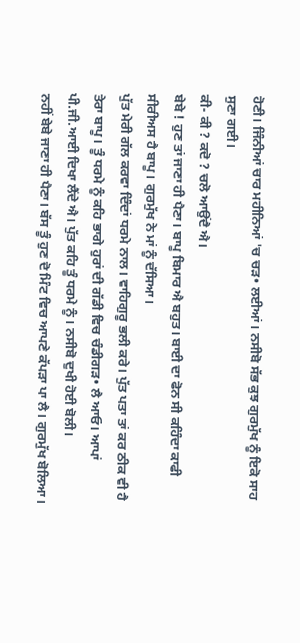ਹੋਣੀ। ਜਿੰਨੀਆਂ ਚਾਰ ਮਹੀਨਿਆਂ 'ਚ ਚੜ• ਲਈਆਂ। ਨਸੀਬੋ ਸੱਭ ਕੁਝ ਗੁਰਮੁੱਖ ਨੂੰ ਇਕੋ ਸਾਹ ਸੁਣਾ ਗਈ।
ਕੀ- ਕੀ ? ਕਦੋ ? ਚਲੋ ਆਉਂਦੈ ਐ।
ਬੇਬੇ ! ਹੁਣ ਤਾਂ ਜਾਣਾ ਹੀ ਪੈਣਾ। ਬਾਪੂ ਬਿਮਾਰ ਐ ਬਹੁਤ। ਬਾਈ ਦਾ ਫੋਨ ਸੀ ਕਹਿੰਦਾ ਕਾਫੀ ਸੀਰੀਅਸ ਹੈ ਬਾਪੂ। ਗੁਰਮੁੱਖ ਨੇ ਮਾਂ ਨੂੰ ਦੱਸਿਆ।
ਪੁੱਤ ਮੇਰੀ ਗੱਲ ਕਰਵਾ ਦਿੰਦਾਂ ਧਰਮੇ ਨਾਲ। ਵਾਹਿਗੁਰੂ ਭਲੀ ਕਰੇ। ਪੁੱਤ ਪਤਾ ਤਾਂ ਕਰ ਠੀਕ ਵੀ ਹੈ ਤੇਰਾ ਬਾਪੂ। ਤੂੰ ਧਰਮੇ ਨੂੰ ਕਹਿ ਭਾਗੇ ਹੁਰਾਂ ਦੀ ਗੱਡੀ ਵਿਚ ਚੰਡੀਗੜ• ਲੈ ਆਓ। ਆਪਾਂ ਪੀ.ਜੀ.ਆਈ ਦਿਖਾ ਲੈਂਦੇ ਐ। ਪੁੱਤ ਕਹਿ ਤੂੰ ਧਰਮੇ ਨੂੰ। ਨਸੀਬੋ ਦੁਖੀ ਹੋਈ ਬੋਲੀ।
ਨਹੀਂ ਬੇਬੇ ਜਾਣਾ ਹੀ ਪੈਣਾ। ਬੱਸ ਤੂੰ ਹੁਣ ਦੋ ਮਿੰਟ ਵਿਚ ਆਪਣੇ ਕੱਪੜਾ ਪਾ ਲੈ। ਗੁਰਮੁੱਖ ਬੋਲਿਆ।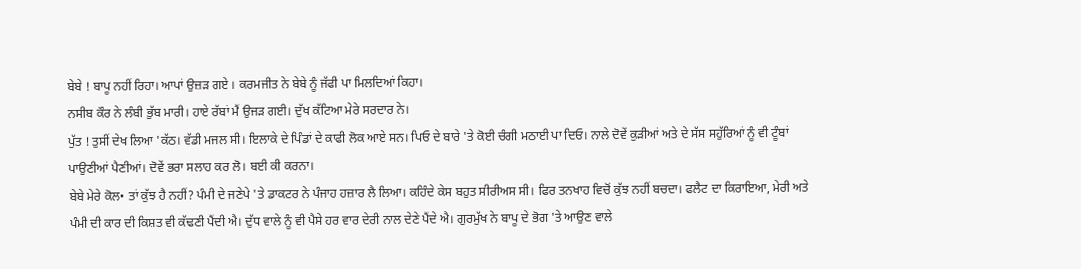ਬੇਬੇ ! ਬਾਪੂ ਨਹੀਂ ਰਿਹਾ। ਆਪਾਂ ਉਜ਼ੜ ਗਏ । ਕਰਮਜੀਤ ਨੇ ਬੇਬੇ ਨੂੰ ਜੱਫੀ ਪਾ ਮਿਲਦਿਆਂ ਕਿਹਾ।
ਨਸੀਬ ਕੌਰ ਨੇ ਲੰਬੀ ਭੁੱਬ ਮਾਰੀ। ਹਾਏ ਰੱਬਾਂ ਮੈਂ ਉਜੜ ਗਈ। ਦੁੱਖ ਕੱਟਿਆ ਮੇਰੇ ਸਰਦਾਰ ਨੇ।
ਪੁੱਤ ! ਤੁਸੀਂ ਦੇਖ ਲਿਆ 'ਕੱਠ। ਵੱਡੀ ਮਜਲ ਸੀ। ਇਲਾਕੇ ਦੇ ਪਿੰਡਾਂ ਦੇ ਕਾਫੀ ਲੋਕ ਆਏ ਸਨ। ਪਿਓ ਦੇ ਬਾਰੇ 'ਤੇ ਕੋਈ ਚੰਗੀ ਮਠਾਈ ਪਾ ਦਿਓ। ਨਾਲੇ ਦੋਵੇਂ ਕੁੜੀਆਂ ਅਤੇ ਦੇ ਸੱਸ ਸਹੁੱਰਿਆਂ ਨੂੰ ਵੀ ਟੂੰਬਾਂ ਪਾਉਣੀਆਂ ਪੈਣੀਆਂ। ਦੋਵੇਂ ਭਰਾ ਸਲਾਹ ਕਰ ਲੋ। ਬਈ ਕੀ ਕਰਨਾ।
ਬੇਬੇ ਮੇਰੇ ਕੋਲ• ਤਾਂ ਕੁੱਝ ਹੈ ਨਹੀਂ? ਪੰਮੀ ਦੇ ਜਣੇਪੇ 'ਤੇ ਡਾਕਟਰ ਨੇ ਪੰਜਾਹ ਹਜ਼ਾਰ ਲੈ ਲਿਆ। ਕਹਿੰਦੇ ਕੇਸ ਬਹੁਤ ਸੀਰੀਅਸ ਸੀ। ਫਿਰ ਤਨਖਾਹ ਵਿਚੋਂ ਕੁੱਝ ਨਹੀਂ ਬਚਦਾ। ਫਲੈਟ ਦਾ ਕਿਰਾਇਆ, ਮੇਰੀ ਅਤੇ ਪੰਮੀ ਦੀ ਕਾਰ ਦੀ ਕਿਸ਼ਤ ਵੀ ਕੱਢਣੀ ਪੈਂਦੀ ਐ। ਦੁੱਧ ਵਾਲੇ ਨੂੰ ਵੀ ਪੈਸੇ ਹਰ ਵਾਰ ਦੇਰੀ ਨਾਲ ਦੇਣੇ ਪੈਂਦੇ ਐ। ਗੁਰਮੁੱਖ ਨੇ ਬਾਪੂ ਦੇ ਭੋਗ 'ਤੇ ਆਉਣ ਵਾਲੇ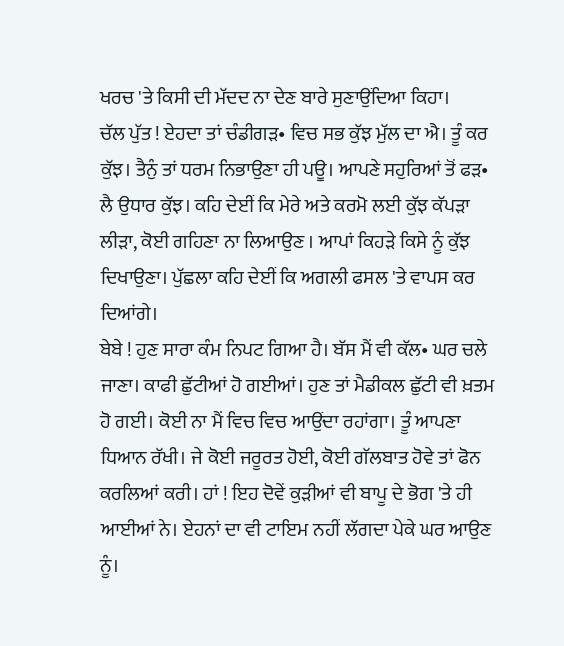ਖਰਚ 'ਤੇ ਕਿਸੀ ਦੀ ਮੱਦਦ ਨਾ ਦੇਣ ਬਾਰੇ ਸੁਣਾਉਂਦਿਆ ਕਿਹਾ।
ਚੱਲ ਪੁੱਤ ! ਏਹਦਾ ਤਾਂ ਚੰਡੀਗੜ• ਵਿਚ ਸਭ ਕੁੱਝ ਮੁੱਲ ਦਾ ਐ। ਤੂੰ ਕਰ ਕੁੱਝ। ਤੈਨੁੰ ਤਾਂ ਧਰਮ ਨਿਭਾਉਣਾ ਹੀ ਪਊ। ਆਪਣੇ ਸਹੁਰਿਆਂ ਤੋਂ ਫੜ• ਲੈ ਉਧਾਰ ਕੁੱਝ। ਕਹਿ ਦੇਈਂ ਕਿ ਮੇਰੇ ਅਤੇ ਕਰਮੋ ਲਈ ਕੁੱਝ ਕੱਪੜਾ ਲੀੜਾ, ਕੋਈ ਗਹਿਣਾ ਨਾ ਲਿਆਉਣ । ਆਪਾਂ ਕਿਹੜੇ ਕਿਸੇ ਨੂੰ ਕੁੱਝ ਦਿਖਾਉਣਾ। ਪੁੱਛਲਾ ਕਹਿ ਦੇਈਂ ਕਿ ਅਗਲੀ ਫਸਲ 'ਤੇ ਵਾਪਸ ਕਰ ਦਿਆਂਗੇ।
ਬੇਬੇ ! ਹੁਣ ਸਾਰਾ ਕੰਮ ਨਿਪਟ ਗਿਆ ਹੈ। ਬੱਸ ਮੈਂ ਵੀ ਕੱਲ• ਘਰ ਚਲੇ ਜਾਣਾ। ਕਾਫੀ ਛੁੱਟੀਆਂ ਹੋ ਗਈਆਂ। ਹੁਣ ਤਾਂ ਮੈਡੀਕਲ ਛੁੱਟੀ ਵੀ ਖ਼ਤਮ ਹੋ ਗਈ। ਕੋਈ ਨਾ ਮੈਂ ਵਿਚ ਵਿਚ ਆਉਂਦਾ ਰਹਾਂਗਾ। ਤੂੰ ਆਪਣਾ ਧਿਆਨ ਰੱਖੀ। ਜੇ ਕੋਈ ਜਰੂਰਤ ਹੋਈ, ਕੋਈ ਗੱਲਬਾਤ ਹੋਵੇ ਤਾਂ ਫੋਨ ਕਰਲਿਆਂ ਕਰੀ। ਹਾਂ ! ਇਹ ਦੋਵੇਂ ਕੁੜੀਆਂ ਵੀ ਬਾਪੂ ਦੇ ਭੋਗ 'ਤੇ ਹੀ ਆਈਆਂ ਨੇ। ਏਹਨਾਂ ਦਾ ਵੀ ਟਾਇਮ ਨਹੀਂ ਲੱਗਦਾ ਪੇਕੇ ਘਰ ਆਉਣ ਨੂੰ।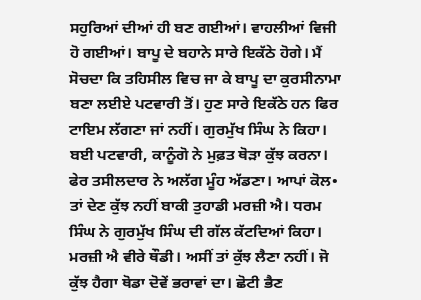ਸਹੁਰਿਆਂ ਦੀਆਂ ਹੀ ਬਣ ਗਈਆਂ। ਵਾਹਲੀਆਂ ਵਿਜੀ ਹੋ ਗਈਆਂ। ਬਾਪੂ ਦੇ ਬਹਾਨੇ ਸਾਰੇ ਇਕੱਠੇ ਹੋਗੇ। ਮੈਂ ਸੋਚਦਾ ਕਿ ਤਹਿਸੀਲ ਵਿਚ ਜਾ ਕੇ ਬਾਪੂ ਦਾ ਕੁਰਸੀਨਾਮਾ ਬਣਾ ਲਈਏ ਪਟਵਾਰੀ ਤੋਂ। ਹੁਣ ਸਾਰੇ ਇਕੱਠੇ ਹਨ ਫਿਰ ਟਾਇਮ ਲੱਗਣਾ ਜਾਂ ਨਹੀਂ। ਗੁਰਮੁੱਖ ਸਿੰਘ ਨੇ ਕਿਹਾ।
ਬਈ ਪਟਵਾਰੀ, ਕਾਨੂੰਗੋ ਨੇ ਮੁਫ਼ਤ ਥੋੜਾ ਕੁੱਝ ਕਰਨਾ। ਫੇਰ ਤਸੀਲਦਾਰ ਨੇ ਅਲੱਗ ਮੂੰਹ ਅੱਡਣਾ। ਆਪਾਂ ਕੋਲ• ਤਾਂ ਦੇਣ ਕੁੱਝ ਨਹੀਂ ਬਾਕੀ ਤੁਹਾਡੀ ਮਰਜ਼ੀ ਐ। ਧਰਮ ਸਿੰਘ ਨੇ ਗੁਰਮੁੱਖ ਸਿੰਘ ਦੀ ਗੱਲ ਕੱਟਦਿਆਂ ਕਿਹਾ।
ਮਰਜ਼ੀ ਐ ਵੀਰੇ ਥੌਡੀ। ਅਸੀਂ ਤਾਂ ਕੁੱਝ ਲੈਣਾ ਨਹੀਂ। ਜੋ ਕੁੱਝ ਹੈਗਾ ਥੋਡਾ ਦੋਵੇਂ ਭਰਾਵਾਂ ਦਾ। ਛੋਟੀ ਭੈਣ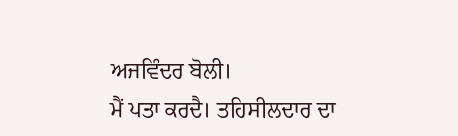ਅਜਵਿੰਦਰ ਬੋਲੀ।
ਮੈਂ ਪਤਾ ਕਰਦੈ। ਤਹਿਸੀਲਦਾਰ ਦਾ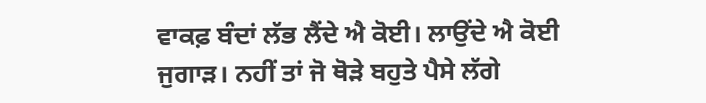ਵਾਕਫ਼ ਬੰਦਾਂ ਲੱਭ ਲੈਂਦੇ ਐ ਕੋਈ। ਲਾਉਂਦੇ ਐ ਕੋਈ ਜੁਗਾੜ। ਨਹੀਂ ਤਾਂ ਜੋ ਥੋੜੇ ਬਹੁਤੇ ਪੈਸੇ ਲੱਗੇ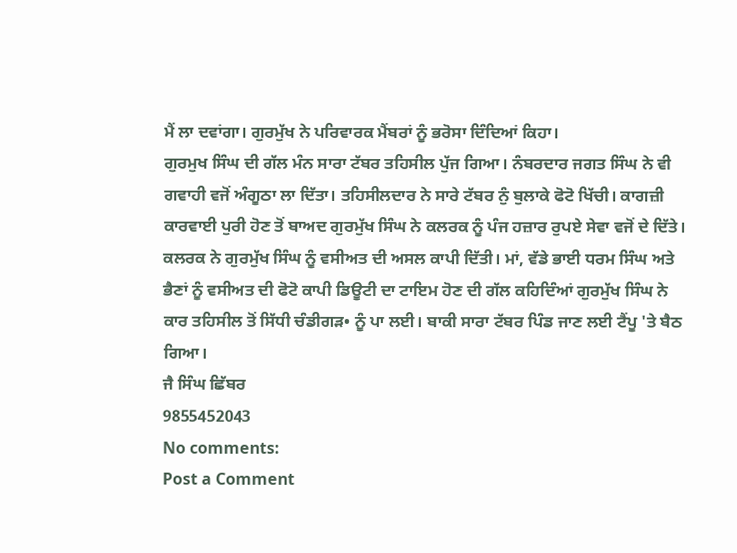ਮੈਂ ਲਾ ਦਵਾਂਗਾ। ਗੁਰਮੁੱਖ ਨੇ ਪਰਿਵਾਰਕ ਮੈਂਬਰਾਂ ਨੂੰ ਭਰੋਸਾ ਦਿੰਦਿਆਂ ਕਿਹਾ।
ਗੁਰਮੁਖ ਸਿੰਘ ਦੀ ਗੱਲ ਮੰਨ ਸਾਰਾ ਟੱਬਰ ਤਹਿਸੀਲ ਪੁੱਜ ਗਿਆ। ਨੰਬਰਦਾਰ ਜਗਤ ਸਿੰਘ ਨੇ ਵੀ ਗਵਾਹੀ ਵਜੋਂ ਅੰਗੂਠਾ ਲਾ ਦਿੱਤਾ। ਤਹਿਸੀਲਦਾਰ ਨੇ ਸਾਰੇ ਟੱਬਰ ਨੁੰ ਬੁਲਾਕੇ ਫੋਟੋ ਖਿੱਚੀ। ਕਾਗਜ਼ੀ ਕਾਰਵਾਈ ਪੁਰੀ ਹੋਣ ਤੋਂ ਬਾਅਦ ਗੁਰਮੁੱਖ ਸਿੰਘ ਨੇ ਕਲਰਕ ਨੂੰ ਪੰਜ ਹਜ਼ਾਰ ਰੁਪਏ ਸੇਵਾ ਵਜੋਂ ਦੇ ਦਿੱਤੇ। ਕਲਰਕ ਨੇ ਗੁਰਮੁੱਖ ਸਿੰਘ ਨੂੰ ਵਸੀਅਤ ਦੀ ਅਸਲ ਕਾਪੀ ਦਿੱਤੀ। ਮਾਂ, ਵੱਡੇ ਭਾਈ ਧਰਮ ਸਿੰਘ ਅਤੇ ਭੈਣਾਂ ਨੂੰ ਵਸੀਅਤ ਦੀ ਫੋਟੋ ਕਾਪੀ ਡਿਊਟੀ ਦਾ ਟਾਇਮ ਹੋਣ ਦੀ ਗੱਲ ਕਹਿਦਿੰਆਂ ਗੁਰਮੁੱਖ ਸਿੰਘ ਨੇ ਕਾਰ ਤਹਿਸੀਲ ਤੋਂ ਸਿੱਧੀ ਚੰਡੀਗੜ• ਨੂੰ ਪਾ ਲਈ। ਬਾਕੀ ਸਾਰਾ ਟੱਬਰ ਪਿੰਡ ਜਾਣ ਲਈ ਟੈਂਪੂ 'ਤੇ ਬੈਠ ਗਿਆ।
ਜੈ ਸਿੰਘ ਛਿੱਬਰ
9855452043
No comments:
Post a Comment